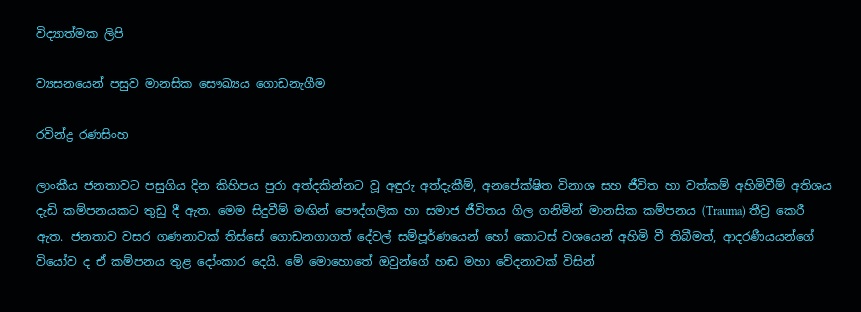විද්‍යාත්මක ලිපි

ව්‍යසනයෙන් පසුව මානසික සෞඛ්‍යය ගොඩනැගීම

රවින්ද්‍ර රණසිංහ

ලාංකීය ජනතාවට පසුගිය දින කිහිපය පුරා අත්දකින්නට වූ අඳුරු අත්දැකීම්, අනපේක්ෂිත විනාශ සහ ජීවිත හා වත්කම් අහිමිවීම් අතිශය දැඩි කම්පනයකට තුඩු දී ඇත. මෙම සිදුවීම් මඟින් පෞද්ගලික හා සමාජ ජීවිතය ගිල ගනිමින් මානසික කම්පනය (Trauma) තීව්‍ර කෙරී ඇත. ජනතාව වසර ගණනාවක් තිස්සේ ගොඩනගාගත් දේවල් සම්පූර්ණයෙන් හෝ කොටස් වශයෙන් අහිමි වී තිබීමත්, ආදරණීයයන්ගේ වියෝව ද ඒ කම්පනය තුළ දෝංකාර දෙයි. මේ මොහොතේ ඔවුන්ගේ හඬ මහා වේදනාවක් විසින්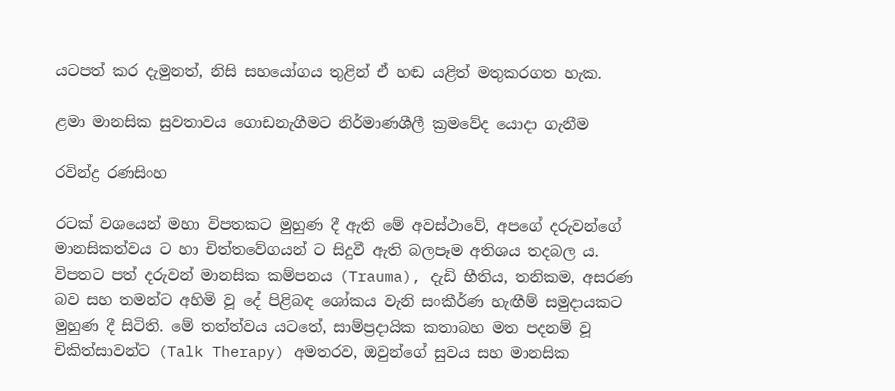යටපත් කර දැමුනත්, නිසි සහයෝගය තුළින් ඒ හඬ යළිත් මතුකරගත හැක.

ළමා මානසික සුවතාවය ගොඩනැගීමට නිර්මාණශීලී ක්‍රමවේද යොදා ගැනීම

රවින්ද්‍ර රණසිංහ

රටක් වශයෙන් මහා විපතකට මුහුණ දී ඇති මේ අවස්ථාවේ, අපගේ දරුවන්ගේ මානසිකත්වය ට හා චිත්තවේගයන් ට සිදුවී ඇති බලපෑම අතිශය තදබල ය. විපතට පත් දරුවන් මානසික කම්පනය (Trauma), දැඩි භීතිය, තනිකම, අසරණ බව සහ තමන්ට අහිමි වූ දේ පිළිබඳ ශෝකය වැනි සංකීර්ණ හැඟීම් සමුදායකට මුහුණ දී සිටිති. මේ තත්ත්වය යටතේ, සාම්ප්‍රදායික කතාබහ මත පදනම් වූ චිකිත්සාවන්ට (Talk Therapy) අමතරව, ඔවුන්ගේ සුවය සහ මානසික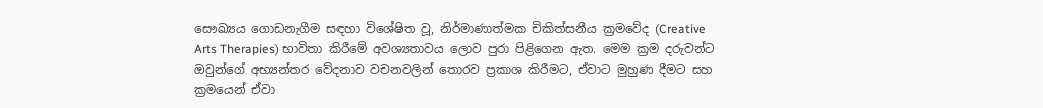සෞඛ්‍යය ගොඩනැගීම සඳහා විශේෂිත වූ, නිර්මාණාත්මක චිකිත්සනීය ක්‍රමවේද (Creative Arts Therapies) භාවිතා කිරීමේ අවශ්‍යතාවය ලොව පුරා පිළිගෙන ඇත. මෙම ක්‍රම දරුවන්ට ඔවුන්ගේ අභ්‍යන්තර වේදනාව වචනවලින් තොරව ප්‍රකාශ කිරීමට, ඒවාට මුහුණ දීමට සහ ක්‍රමයෙන් ඒවා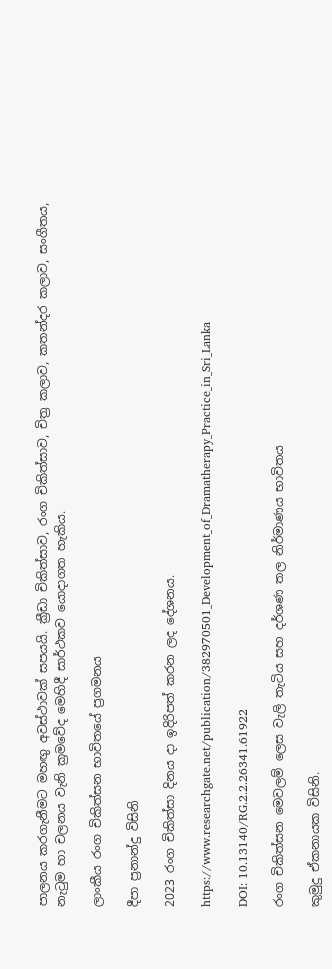පාලනය කරගැනීමට මහඟු අවස්ථාවක් සපයයි. ක්‍රීඩා චිකිත්සාව, රංග චිකිත්සාව, චිත්‍ර කලාව, කතන්දර කලාව, සංගීතය, නැටුම හා චලනය වැනි ක්‍රමවේද මෙහිදී සාර්ථකව යොදාගත හැකිය.

ලාංකීය රංග චිකිත්සන භාවිතයේ ප්‍රගමනය

දීපා ප්‍රනාන්දු විසිනි

2023 රංග චිකිත්සා දිනය දා ඉදිරිපත් කරන ලද දේශනය.

https://www.researchgate.net/publication/382970501_Development_of_Dramatherapy_Practice_in_Sri_Lanka

DOI: 10.13140/RG.2.2.26341.61922

රංග චිකිත්සන මෙවලම් ලෙස වැලි තැටිය සහ දර්ශණ තල නිර්මාණය භාවිතය

කුමුදු ඒකනායක විසිනි.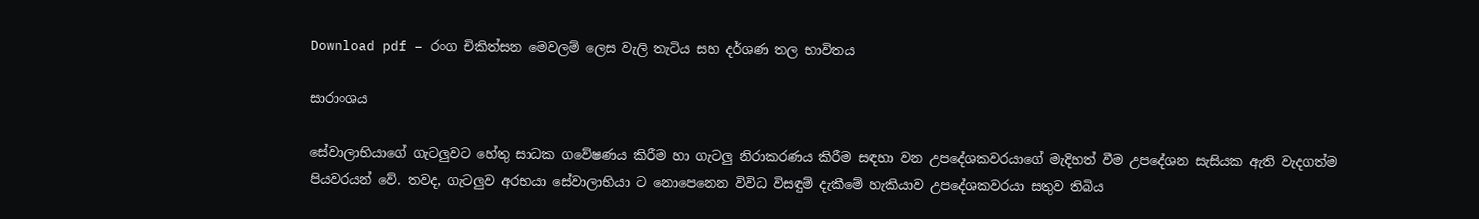Download pdf – රංග චිකිත්සන මෙවලම් ලෙස වැලි තැටිය සහ දර්ශණ තල භාවිතය

සාරාංශය

සේවාලාභියාගේ ගැටලුවට හේතු සාධක ගවේෂණය කිරීම හා ගැටලු නිරාකරණය කිරීම සඳහා වන උපදේශකවරයාගේ මැදිහත් වීම උපදේශන සැසියක ඇති වැදගත්ම පියවරයන් වේ. තවද, ගැටලුව අරභයා සේවාලාභියා ට නොපෙනෙන විවිධ විසඳුම් දැකීමේ හැකියාව උපදේශකවරයා සතුව තිබිය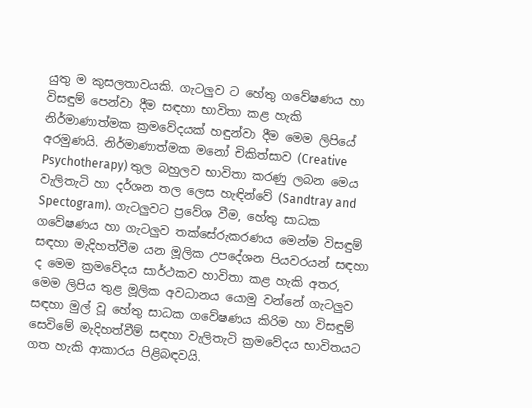යුතු ම කුසලතාවයකි. ගැටලුව ට හේතු ගවේෂණය හා විසඳුම් පෙන්වා දීම සඳහා භාවිතා කළ හැකි
නිර්මාණාත්මක ක්‍රමවේදයක් හඳුන්වා දීම මෙම ලිපියේ අරමුණයි. නිර්මාණාත්මක මනෝ චිකිත්සාව (Creative Psychotherapy) තුල බහුලව භාවිතා කරණු ලබන මෙය වැලිතැටි හා දර්ශන තල ලෙස හැඳින්වේ (Sandtray and Spectogram). ගැටලුවට ප්‍රවේශ වීම, හේතු සාධක ගවේෂණය හා ගැටලුව තක්සේරුකරණය මෙන්ම විසඳුම් සඳහා මැදිහත්වීම යන මූලික උපදේශන පියවරයන් සඳහා ද මෙම ක්‍රමවේදය සාර්ථකව හාවිතා කළ හැකි අතර, මෙම ලිපිය තුළ මූලික අවධානය යොමු වන්නේ ගැටලුව සඳහා මුල් වූ හේතු සාධක ගවේෂණය කිරිම හා විසඳුම් සෙවිමේ මැදිහත්වීම් සඳහා වැලිතැටි ක්‍රමවේදය භාවිතයට ගත හැකි ආකාරය පිළිබඳවයි.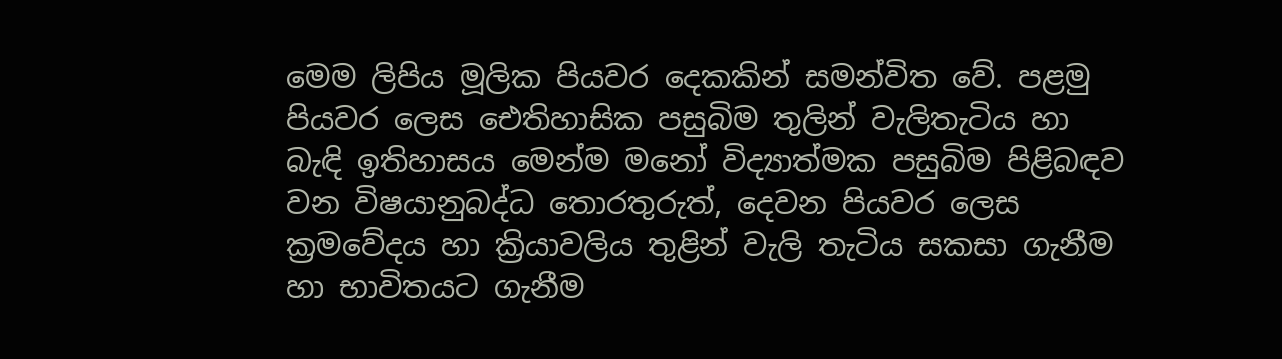මෙම ලිපිය මූලික පියවර දෙකකින් සමන්විත වේ. පළමු පියවර ලෙස ඓතිහාසික පසුබිම තුලින් වැලිතැටිය හා බැඳි ඉතිහාසය මෙන්ම මනෝ විද්‍යාත්මක පසුබිම පිළිබඳව වන විෂයානුබද්ධ තොරතුරුත්, දෙවන පියවර ලෙස ක්‍රමවේදය හා ක්‍රියාවලිය තුළින් වැලි තැටිය සකසා ගැනීම හා භාවිතයට ගැනීම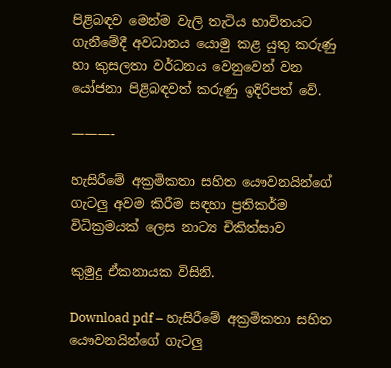පිළිබඳව මෙන්ම වැලි තැටිය භාවිතයට ගැනීමේදී අවධානය යොමු කළ යුතු කරුණු හා කුසලතා වර්ධනය වෙනුවෙන් වන යෝජනා පිළිබඳවත් කරුණු ඉදිරිපත් වේ.

———-

හැසිරීමේ අක්‍රමිකතා සහිත යෞවනයින්ගේ ගැටලු අවම කිරීම සඳහා ප්‍රතිකර්ම විධික්‍රමයක් ලෙස නාට්‍ය චිකිත්සාව

කුමුදු ඒකනායක විසිනි.

Download pdf – හැසිරීමේ අක්‍රමිකතා සහිත යෞවනයින්ගේ ගැටලු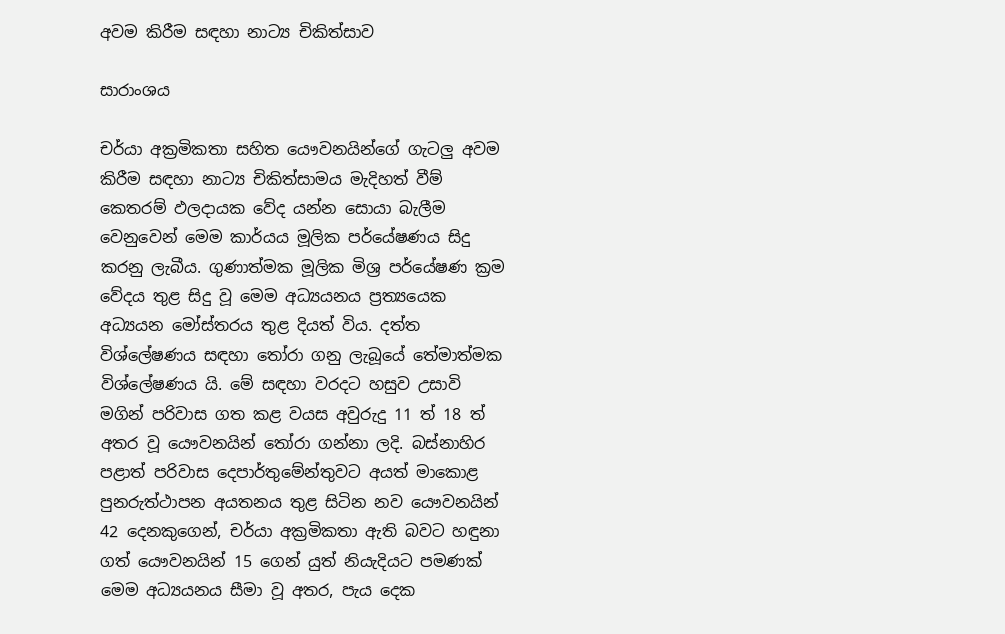අවම කිරීම සඳහා නාට්‍ය චිකිත්සාව

සාරාංශය

චර්යා අක්‍රමිකතා සහිත යෞවනයින්ගේ ගැටලු අවම කිරීම සඳහා නාට්‍ය චිකිත්සාමය මැදිහත් වීම් කෙතරම් ඵලදායක වේද යන්න සොයා බැලීම වෙනුවෙන් මෙම කාර්යය මූලික පර්යේෂණය සිදු කරනු ලැබීය. ගුණාත්මක මූලික මිශ්‍ර පර්යේෂණ ක්‍රම වේදය තුළ සිදු වූ මෙම අධ්‍යයනය ප්‍රත්‍යයෙක අධ්‍යයන මෝස්තරය තුළ දියත් විය. දත්ත විශ්ලේෂණය සඳහා තෝරා ගනු ලැබූයේ තේමාත්මක විශ්ලේෂණය යි. මේ සඳහා වරදට හසුව උසාවි මගින් පරිවාස ගත කළ වයස අවුරුදු 11 ත් 18 ත් අතර වූ යෞවනයින් තෝරා ගන්නා ලදි. බස්නාහිර පළාත් පරිවාස දෙපාර්තුමේන්තුවට අයත් මාකොළ පුනරුත්ථාපන අයතනය තුළ සිටින නව යෞවනයින් 42 දෙනකුගෙන්, චර්යා අක්‍රමිකතා ඇති බවට හඳුනා ගත් යෞවනයින් 15 ගෙන් යුත් නියැදියට පමණක් මෙම අධ්‍යයනය සීමා වූ අතර, පැය දෙක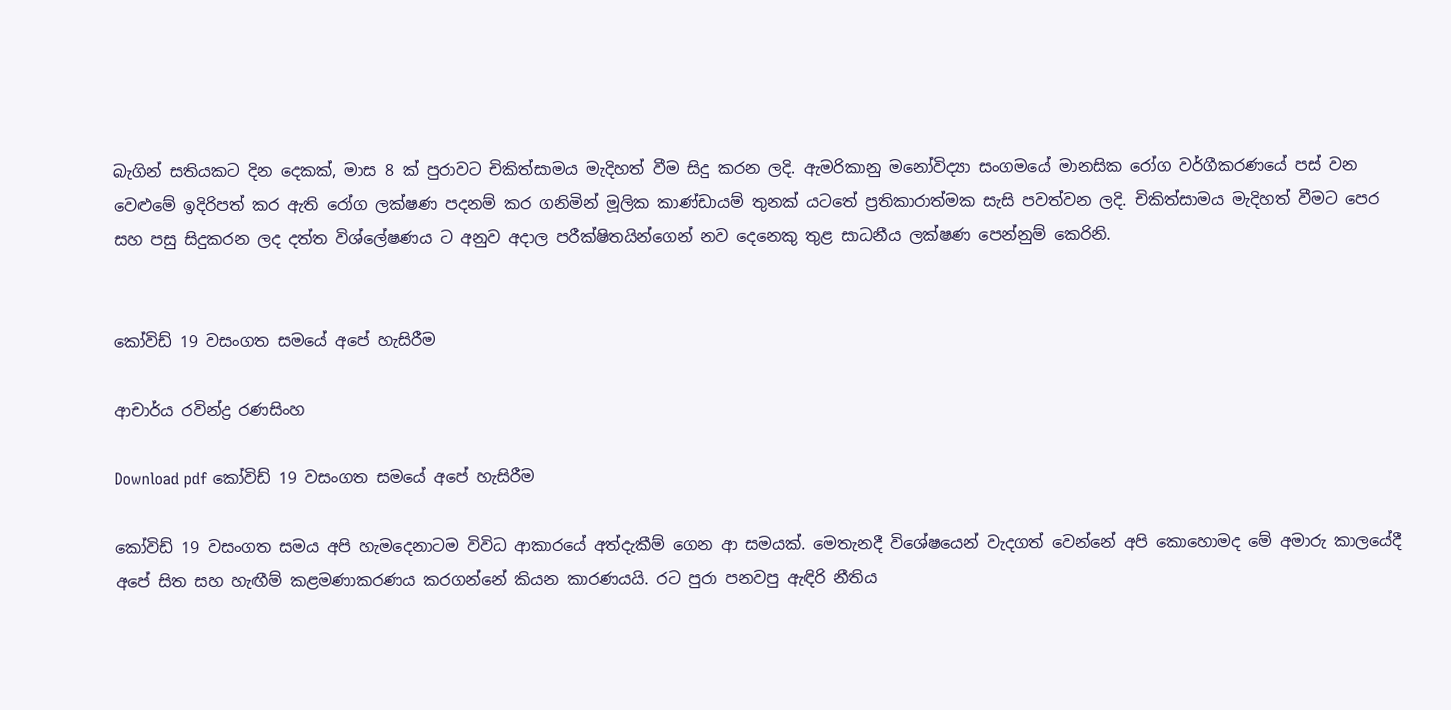බැගින් සතියකට දින දෙකක්, මාස 8 ක් පුරාවට චිකිත්සාමය මැදිහත් වීම සිදු කරන ලදි. ඇමරිකානු මනෝවිද්‍යා සංගමයේ මානසික රෝග වර්ගීකරණයේ පස් වන වෙළුමේ ඉදිරිපත් කර ඇති රෝග ලක්ෂණ පදනම් කර ගනිමින් මූලික කාණ්ඩායම් තුනක් යටතේ ප්‍රතිකාරාත්මක සැසි පවත්වන ලදි. චිකිත්සාමය මැදිහත් වීමට පෙර සහ පසු සිදුකරන ලද දත්ත විශ්ලේෂණය ට අනුව අදාල පරීක්ෂිතයින්ගෙන් නව දෙනෙකු තුළ සාධනීය ලක්ෂණ පෙන්නුම් කෙරිනි.


කෝවිඩ් 19 වසංගත සමයේ අපේ හැසිරීම

ආචාර්ය රවින්ද්‍ර රණසිංහ

Download pdf කෝවිඩ් 19 වසංගත සමයේ අපේ හැසිරීම

කෝවිඩ් 19 වසංගත සමය අපි හැමදෙනාටම විවිධ ආකාරයේ අත්දැකීම් ගෙන ආ සමයක්. මෙතැනදී විශේෂයෙන් වැදගත් වෙන්නේ අපි කොහොමද මේ අමාරු කාලයේදී අපේ සිත සහ හැඟීම් කළමණාකරණය කරගන්නේ කියන කාරණයයි. රට පුරා පනවපු ඇඳිරි නීතිය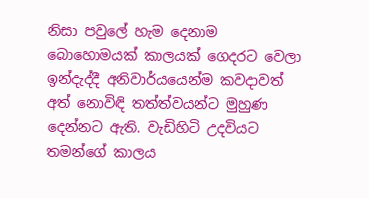නිසා පවුලේ හැම දෙනාම බොහොමයක් කාලයක් ගෙදරට වෙලා ඉන්දැද්දී අනිවාර්යයෙන්ම කවදාවත් අත් නොවිඳි තත්ත්වයන්ට මුහුණ දෙන්නට ඇති. වැඩිහිටි උදවියට තමන්ගේ කාලය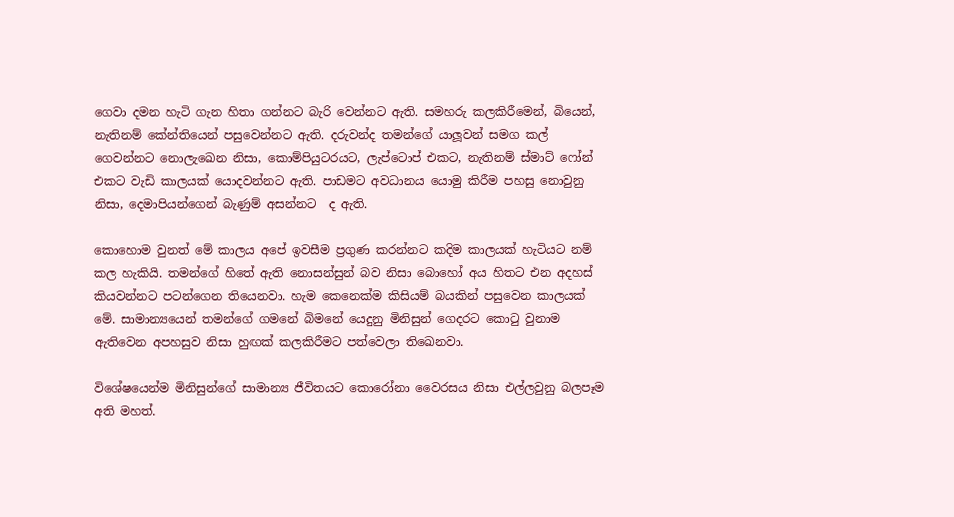ගෙවා දමන හැටි ගැන හිතා ගන්නට බැරි වෙන්නට ඇති. සමහරු කලකිරීමෙන්, බියෙන්, නැතිනම් කේන්තියෙන් පසුවෙන්නට ඇති. දරුවන්ද තමන්ගේ යාලූවන් සමග කල් ගෙවන්නට නොලැඛෙන නිසා, කොම්පියුටරයට, ලැප්ටොප් එකට, නැතිනම් ස්මාට් ෆෝන් එකට වැඩි කාලයක් යොදවන්නට ඇති. පාඩමට අවධානය යොමු කිරීම පහසු නොවුනු නිසා, දෙමාපියන්ගෙන් බැණුම් අසන්නට  ද ඇති.

කොහොම වුනත් මේ කාලය අපේ ඉවසීම ප්‍රගුණ කරන්නට කදිම කාලයක් හැටියට නම් කල හැකියි. තමන්ගේ හිතේ ඇති නොසන්සුන් බව නිසා බොහෝ අය හිතට එන අදහස් කියවන්නට පටන්ගෙන තියෙනවා. හැම කෙනෙක්ම කිසියම් බයකින් පසුවෙන කාලයක් මේ. සාමාන්‍යයෙන් තමන්ගේ ගමනේ බිමනේ යෙදුනු මිනිසුන් ගෙදරට කොටු වුනාම ඇතිවෙන අපහසුව නිසා හුඟක් කලකිරීමට පත්වෙලා තිඛෙනවා.

විශේෂයෙන්ම මිනිසුන්ගේ සාමාන්‍ය ජීවිතයට කොරෝනා වෛරසය නිසා එල්ලවුනු බලපෑම අති මහත්.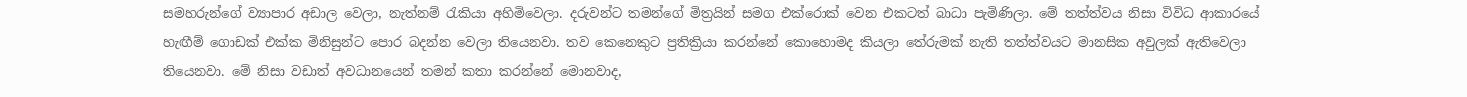සමහරුන්ගේ ව්‍යාපාර අඩාල වෙලා, නැත්නම් රැකියා අහිමිවෙලා. දරුවන්ට තමන්ගේ මිත්‍රයින් සමග එක්රොක් වෙන එකටත් බාධා පැමිණිලා. මේ තත්ත්වය නිසා විවිධ ආකාරයේ හැඟීම් ගොඩක් එක්ක මිනිසුන්ට පොර බදන්න වෙලා තියෙනවා. තව කෙනෙකුට ප්‍රතික්‍රියා කරන්නේ කොහොමද කියලා තේරුමක් නැති තත්ත්වයට මානසික අවුලක් ඇතිවෙලා තියෙනවා. මේ නිසා වඩාත් අවධානයෙන් තමන් කතා කරන්නේ මොනවාද,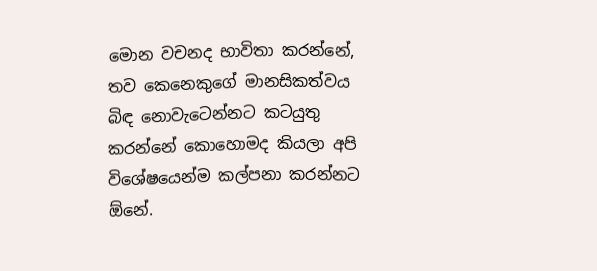මොන වචනද භාවිතා කරන්නේ, තව කෙනෙකුගේ මානසිකත්වය බිඳ නොවැටෙන්නට කටයුතු කරන්නේ කොහොමද කියලා අපි විශේෂයෙන්ම කල්පනා කරන්නට ඕනේ.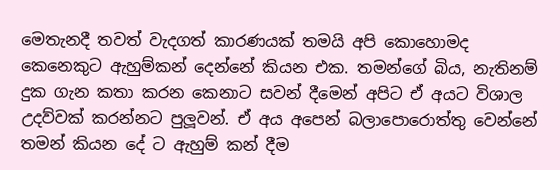මෙතැනදී තවත් වැදගත් කාරණයක් තමයි අපි කොහොමද කෙනෙකුට ඇහුම්කන් දෙන්නේ කියන එක. තමන්ගේ බිය, නැතිනම් දුක ගැන කතා කරන කෙනාට සවන් දීමෙන් අපිට ඒ අයට විශාල උදව්වක් කරන්නට පුලූවන්. ඒ අය අපෙන් බලාපොරොත්තු වෙන්නේ තමන් කියන දේ ට ඇහුම් කන් දීම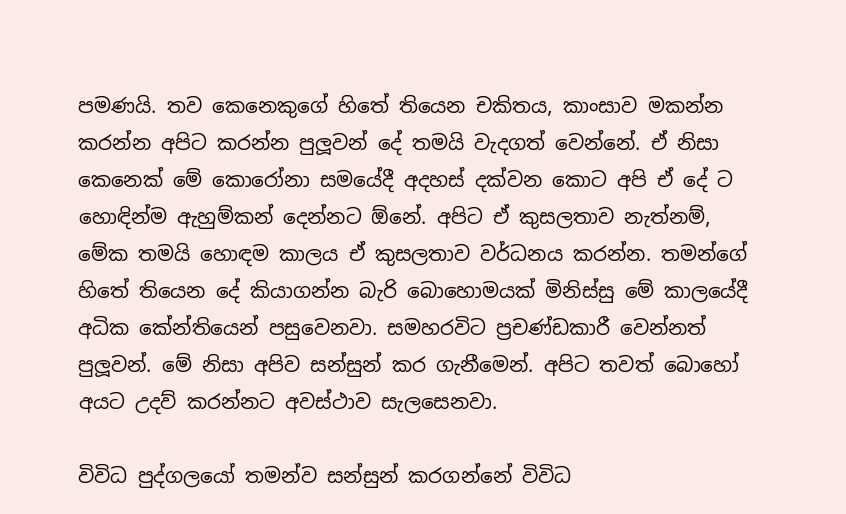පමණයි. තව කෙනෙකුගේ හිතේ තියෙන චකිතය, කාංසාව මකන්න කරන්න අපිට කරන්න පුලූවන් දේ තමයි වැදගත් වෙන්නේ. ඒ නිසා කෙනෙක් මේ කොරෝනා සමයේදී අදහස් දක්වන කොට අපි ඒ දේ ට හොඳින්ම ඇහුම්කන් දෙන්නට ඕනේ. අපිට ඒ කුසලතාව නැත්නම්, මේක තමයි හොඳම කාලය ඒ කුසලතාව වර්ධනය කරන්න. තමන්ගේ හිතේ තියෙන දේ කියාගන්න බැරි බොහොමයක් මිනිස්සු මේ කාලයේදී අධික කේන්තියෙන් පසුවෙනවා. සමහරවිට ප්‍රචණ්ඩකාරී වෙන්නත් පුලූවන්. මේ නිසා අපිව සන්සුන් කර ගැනීමෙන්. අපිට තවත් බොහෝ අයට උදව් කරන්නට අවස්ථාව සැලසෙනවා.

විවිධ පුද්ගලයෝ තමන්ව සන්සුන් කරගන්නේ විවිධ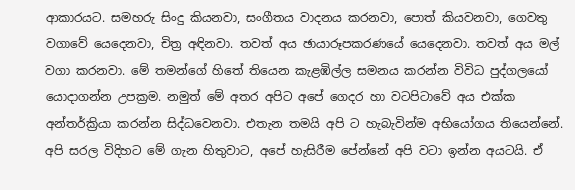ආකාරයට. සමහරු සිංදු කියනවා, සංගීතය වාදනය කරනවා, පොත් කියවනවා, ගෙවතු වගාවේ යෙදෙනවා, චිත්‍ර අඳිනවා. තවත් අය ඡායාරූපකරණයේ යෙදෙනවා. තවත් අය මල් වගා කරනවා. මේ තමන්ගේ හිතේ තියෙන කැළඹිල්ල සමනය කරන්න විවිධ පුද්ගලයෝ යොදාගන්න උපක්‍රම. නමුත් මේ අතර අපිට අපේ ගෙදර හා වටපිටාවේ අය එක්ක අන්තර්ක්‍රියා කරන්න සිද්ධවෙනවා. එතැන තමයි අපි ට හැබැවින්ම අභියෝගය තියෙන්නේ. අපි සරල විදිහට මේ ගැන හිතුවාට, අපේ හැසිරීම පේන්නේ අපි වටා ඉන්න අයටයි. ඒ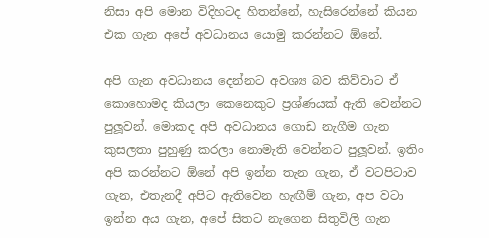නිසා අපි මොන විදිහටද හිතන්නේ, හැසිරෙන්නේ කියන එක ගැන අපේ අවධානය යොමු කරන්නට ඕනේ.

අපි ගැන අවධානය දෙන්නට අවශ්‍ය බව කිව්වාට ඒ කොහොමද කියලා කෙනෙකුට ප්‍රශ්ණයක් ඇති වෙන්නට පුලූවන්. මොකද අපි අවධානය ගොඩ නැගීම ගැන කුසලතා පුහුණු කරලා නොමැති වෙන්නට පුලූවන්. ඉතිං අපි කරන්නට ඕනේ අපි ඉන්න තැන ගැන, ඒ වටපිටාව ගැන, එතැනදී අපිට ඇතිවෙන හැඟීම් ගැන, අප වටා ඉන්න අය ගැන, අපේ සිතට නැගෙන සිතුවිලි ගැන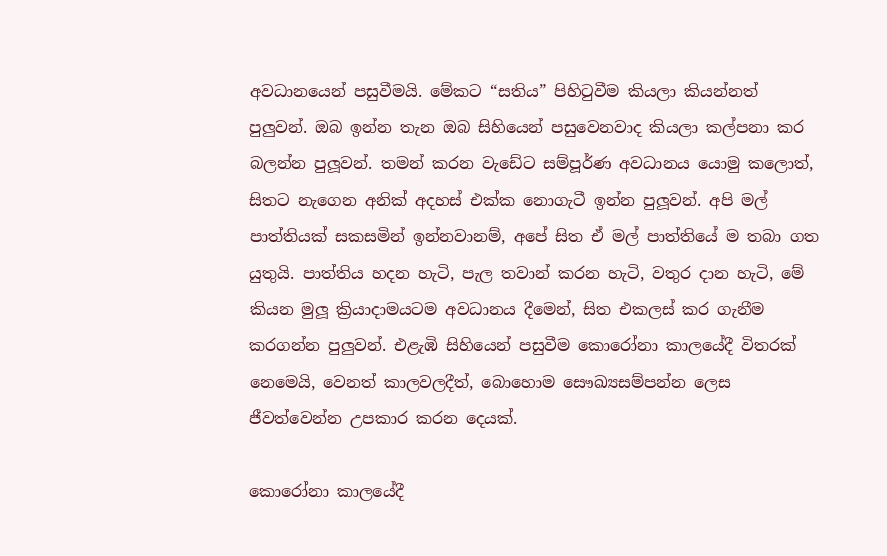අවධානයෙන් පසුවීමයි. මේකට “සතිය” පිහිටුවීම කියලා කියන්නත් පුලුවන්. ඔබ ඉන්න තැන ඔබ සිහියෙන් පසුවෙනවාද කියලා කල්පනා කර බලන්න පුලූවන්. තමන් කරන වැඩේට සම්පූර්ණ අවධානය යොමු කලොත්, සිතට නැගෙන අනික් අදහස් එක්ක නොගැටී ඉන්න පුලූවන්. අපි මල් පාත්තියක් සකසමින් ඉන්නවානම්, අපේ සිත ඒ මල් පාත්තියේ ම තබා ගත යුතුයි. පාත්තිය හදන හැටි, පැල තවාන් කරන හැටි, වතුර දාන හැටි, මේ කියන මුලූ ක්‍රියාදාමයටම අවධානය දීමෙන්, සිත එකලස් කර ගැනීම කරගන්න පුලුවන්. එළැඹි සිහියෙන් පසුවීම කොරෝනා කාලයේදී විතරක් නෙමෙයි, වෙනත් කාලවලදීත්, බොහොම සෞඛ්‍යසම්පන්න ලෙස ජීවත්වෙන්න උපකාර කරන දෙයක්.

කොරෝනා කාලයේදී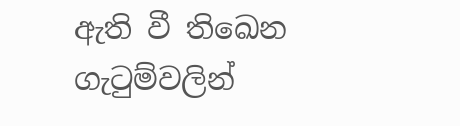ඇති වී තිඛෙන ගැටුම්වලින්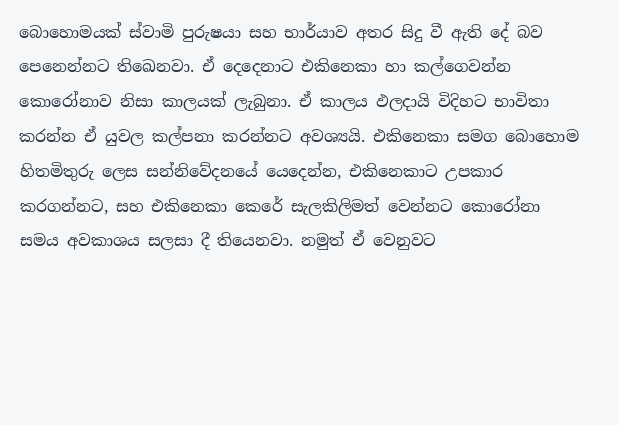බොහොමයක් ස්වාමි පුරුෂයා සහ භාර්යාව අතර සිදු වී ඇති දේ බව පෙනෙන්නට තිඛෙනවා. ඒ දෙදෙනාට එකිනෙකා හා කල්ගෙවන්න කොරෝනාව නිසා කාලයක් ලැබුනා. ඒ කාලය ඵලදායි විදිහට භාවිතා කරන්න ඒ යුවල කල්පනා කරන්නට අවශ්‍යයි. එකිනෙකා සමග බොහොම හිතමිතුරු ලෙස සන්නිවේදනයේ යෙදෙන්න, එකිනෙකාට උපකාර කරගන්නට, සහ එකිනෙකා කෙරේ සැලකිලිමත් වෙන්නට කොරෝනා සමය අවකාශය සලසා දී තියෙනවා. නමුත් ඒ වෙනුවට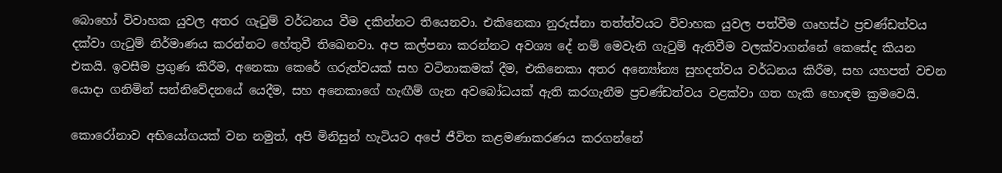බොහෝ විවාහක යුවල අතර ගැටුම් වර්ධනය වීම දකින්නට තියෙනවා. එකිනෙකා නුරුස්නා තත්ත්වයට විවාහක යුවල පත්වීම ගෘහස්ථ ප්‍රචණ්ඩත්වය දක්වා ගැටුම් නිර්මාණය කරන්නට හේතුවී තිඛෙනවා. අප කල්පනා කරන්නට අවශ්‍ය දේ නම් මෙවැනි ගැටුම් ඇතිවීම වලක්වාගන්නේ කෙසේද කියන එකයි. ඉවසීම ප්‍රගුණ කිරීම, අනෙකා කෙරේ ගරුත්වයක් සහ වටිනාකමක් දීම, එකිනෙකා අතර අන්‍යෝන්‍ය සුහදත්වය වර්ධනය කිරීම, සහ යහපත් වචන යොදා ගනිමින් සන්නිවේදනයේ යෙදීම, සහ අනෙකාගේ හැඟීම් ගැන අවබෝධයක් ඇති කරගැනීම ප්‍රචණ්ඩත්වය වළක්වා ගත හැකි හොඳම ක්‍රමවෙයි.

කොරෝනාව අභියෝගයක් වන නමුත්, අපි මිනිසුන් හැටියට අපේ ජීවිත කළමණාකරණය කරගන්නේ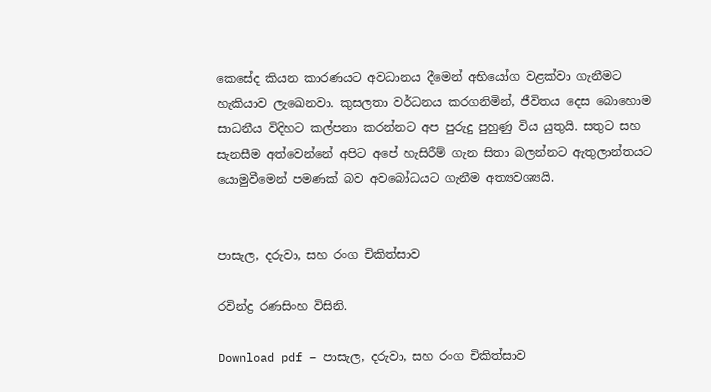කෙසේද කියන කාරණයට අවධානය දීමෙන් අභියෝග වළක්වා ගැනීමට හැකියාව ලැඛෙනවා. කුසලතා වර්ධනය කරගනිමින්, ජීවිතය දෙස බොහොම සාධනීය විදිහට කල්පනා කරන්නට අප පුරුදු පුහුණු විය යුතුයි. සතුට සහ සැනසීම අත්වෙන්නේ අපිට අපේ හැසිරීම් ගැන සිතා බලන්නට ඇතුලාන්තයට යොමුවීමෙන් පමණක් බව අවබෝධයට ගැනීම අත්‍යවශ්‍යයි.


පාසැල, දරුවා, සහ රංග චිකිත්සාව

රවින්ද්‍ර රණසිංහ විසිනි.

Download pdf – පාසැල, දරුවා, සහ රංග චිකිත්සාව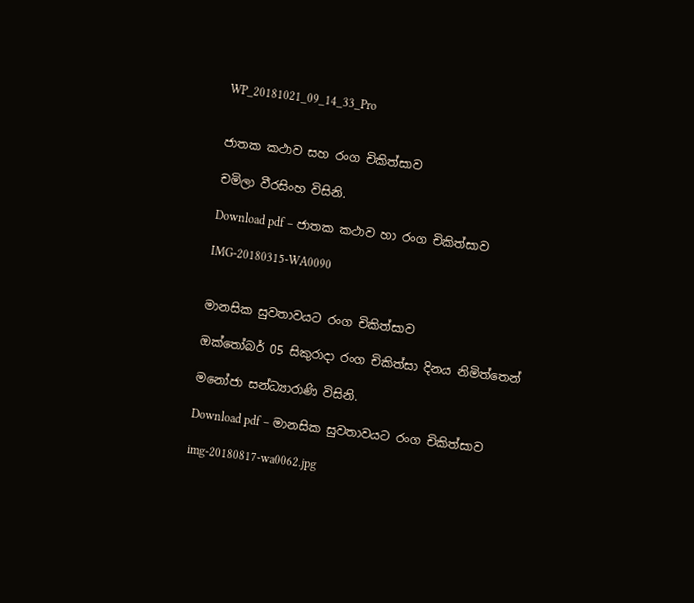WP_20181021_09_14_33_Pro


ජාතක කථාව සහ රංග චිකිත්සාව

චමිලා වීරසිංහ විසිනි.

Download pdf – ජාතක කථාව හා රංග චිකිත්සාව

IMG-20180315-WA0090


මානසික සුවතාවයට රංග චිකිත්සාව

ඔක්තෝබර් 05 සිකුරාදා රංග චිකිත්සා දිනය නිමිත්තෙන්

මනෝජා සන්ධ්‍යාරාණි විසිනි.

Download pdf – මානසික සුවතාවයට රංග චිකිත්සාව

img-20180817-wa0062.jpg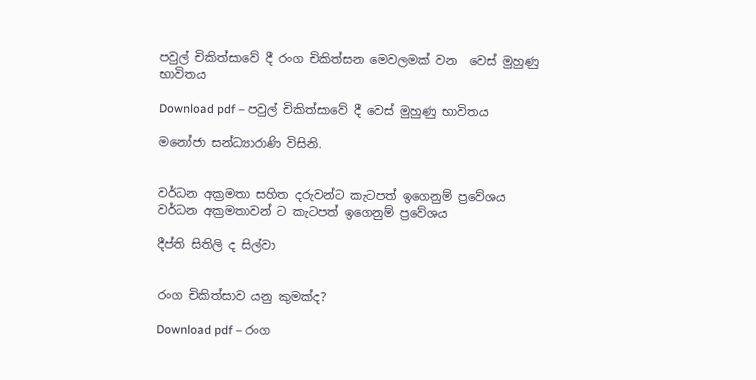පවුල් චිකිත්සාවේ දී රංග චිකිත්සන මෙවලමක් වන  වෙස් මුහුණු භාවිතය

Download pdf – පවුල් චිකිත්සාවේ දී වෙස් මුහුණු භාවිතය

මනෝජා සන්ධ්‍යාරාණි විසිනි.


වර්ධන අක්‍රමතා සහිත දරුවන්ට කැටපත් ඉගෙනුම් ප්‍රවේශය
වර්ධන අක්‍රමතාවන් ට කැටපත් ඉගෙනුම් ප්‍රවේශය

දීප්ති සිතිලි ද සිල්වා


රංග චිකිත්සාව යනු කුමක්ද?

Download pdf – රංග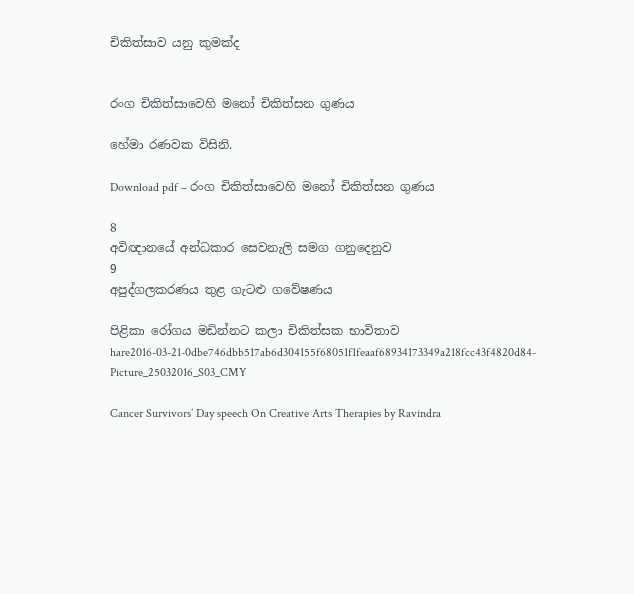චිකිත්සාව යනු කුමක්ද


රංග චිකිත්සාවෙහි මනෝ චිකිත්සන ගුණය

හේමා රණවක විසිනි.

Download pdf – රංග චිකිත්සාවෙහි මනෝ චිකිත්සන ගුණය

8
අවිඥානයේ අන්ධකාර සෙවනැලි සමග ගනුදෙනුව
9
අපුද්ගලකරණය තුළ ගැටළු ගවේෂණය

පිළිකා රෝගය මඩින්නට කලා චිකිත්සක භාවිතාව
hare2016-03-21-0dbe746dbb517ab6d304155f68051f1feaaf68934173349a218fcc43f4820d84-Picture_25032016_S03_CMY

Cancer Survivors’ Day speech On Creative Arts Therapies by Ravindra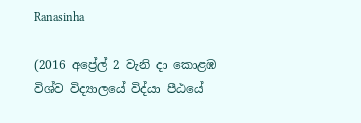Ranasinha

(2016 අප්‍රේල් 2 වැනි දා කොළඹ විශ්ව විද්‍යාලයේ විද්යා පීඨයේ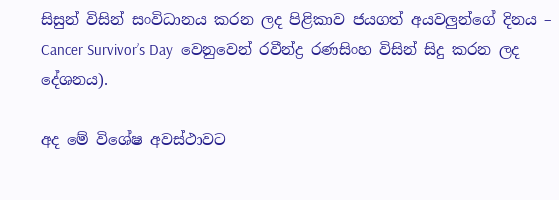සිසුන් විසින් සංවිධානය කරන ලද පිළිකාව ජයගත් අයවලුන්ගේ දිනය – Cancer Survivor’s Day  වෙනුවෙන් රවීන්ද්‍ර රණසිංහ විසින් සිදු කරන ලද දේශනය).

අද මේ විශේෂ අවස්ථාවට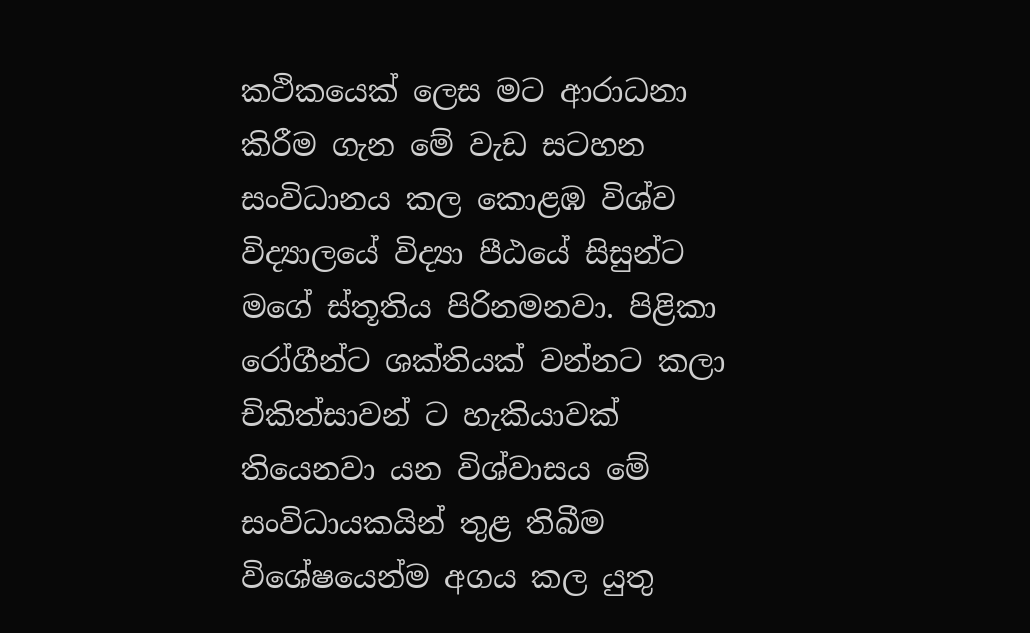කථිකයෙක් ලෙස මට ආරාධනා කිරීම ගැන මේ වැඩ සටහන සංවිධානය කල කොළඹ විශ්ව විද්‍යාලයේ විද්‍යා පීඨයේ සිසුන්ට මගේ ස්තූතිය පිරිනමනවා. පිළිකා රෝගීන්ට ශක්තියක් වන්නට කලා චිකිත්සාවන් ට හැකියාවක් තියෙනවා යන විශ්වාසය මේ සංවිධායකයින් තුළ තිබීම විශේෂයෙන්ම අගය කල යුතු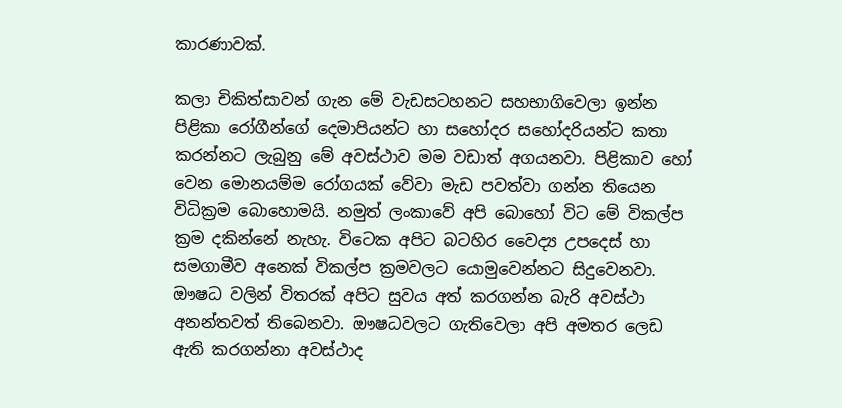කාරණාවක්.

කලා චිකිත්සාවන් ගැන මේ වැඩසටහනට සහභාගිවෙලා ඉන්න පිළිකා රෝගීන්ගේ දෙමාපියන්ට හා සහෝදර සහෝදරියන්ට කතා කරන්නට ලැබුනු මේ අවස්ථාව මම වඩාත් අගයනවා. පිළිකාව හෝ වෙන මොනයම්ම රෝගයක් වේවා මැඩ පවත්වා ගන්න තියෙන විධික්‍රම බොහොමයි. නමුත් ලංකාවේ අපි බොහෝ විට මේ විකල්ප ක්‍රම දකින්නේ නැහැ. විටෙක අපිට බටහිර වෛද්‍ය උපදෙස් හා සමගාමීව අනෙක් විකල්ප ක්‍රමවලට යොමුවෙන්නට සිදුවෙනවා. ඖෂධ වලින් විතරක් අපිට සුවය අත් කරගන්න බැරි අවස්ථා අනන්තවත් තිබෙනවා. ඖෂධවලට ගැතිවෙලා අපි අමතර ලෙඩ ඇති කරගන්නා අවස්ථාද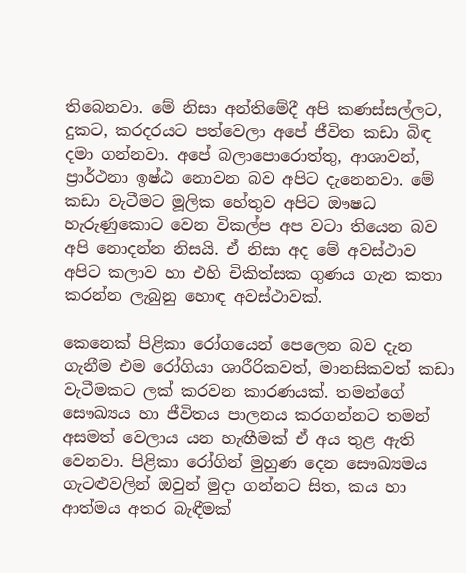තිබෙනවා. මේ නිසා අන්තිමේදී අපි කණස්සල්ලට, දුකට, කරදරයට පත්වෙලා අපේ ජීවිත කඩා බිඳ දමා ගන්නවා. අපේ බලාපොරොත්තු, ආශාවන්, ප්‍රාර්ථනා ඉෂ්ඨ නොවන බව අපිට දැනෙනවා. මේ කඩා වැටීමට මූලික හේතුව අපිට ඖෂධ හැරුණුකොට වෙන විකල්ප අප වටා තියෙන බව අපි නොදන්න නිසයි. ඒ නිසා අද මේ අවස්ථාව අපිට කලාව හා එහි චිකිත්සක ගුණය ගැන කතා කරන්න ලැබුනු හොඳ අවස්ථාවක්.

කෙනෙක් පිළිකා රෝගයෙන් පෙලෙන බව දැන ගැනීම එම රෝගියා ශාරීරිකවත්, මානසිකවත් කඩා වැටීමකට ලක් කරවන කාරණයක්. තමන්ගේ සෞඛ්‍යය හා ජීවිතය පාලනය කරගන්නට තමන් අසමත් වෙලාය යන හැඟීමක් ඒ අය තුළ ඇති වෙනවා. පිළිකා රෝගින් මුහුණ දෙන සෞඛ්‍යමය ගැටළුවලින් ඔවුන් මුදා ගන්නට සිත, කය හා ආත්මය අතර බැඳීමක්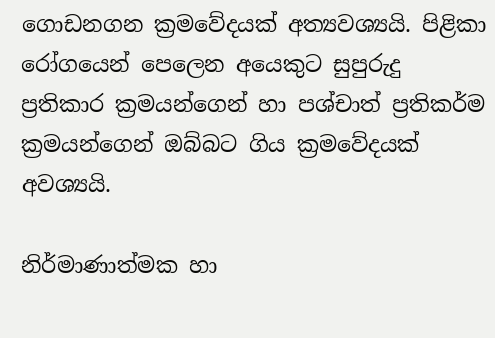ගොඩනගන ක්‍රමවේදයක් අත්‍යවශ්‍යයි. පිළිකා රෝගයෙන් පෙලෙන අයෙකුට සුපුරුදු ප්‍රතිකාර ක්‍රමයන්ගෙන් හා පශ්චාත් ප්‍රතිකර්ම ක්‍රමයන්ගෙන් ඔබ්බට ගිය ක්‍රමවේදයක් අවශ්‍යයි.

නිර්මාණාත්මක හා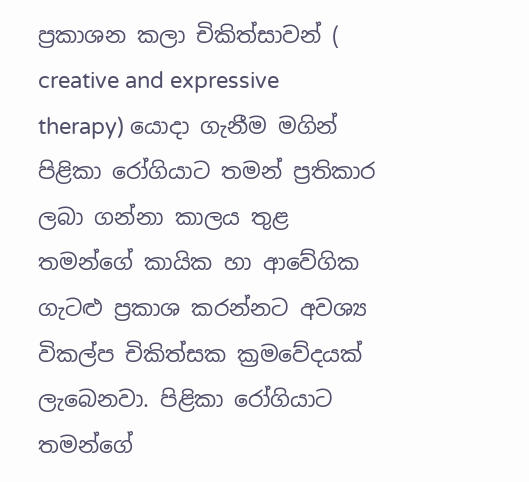ප්‍රකාශන කලා චිකිත්සාවන් ( creative and expressive therapy) යොදා ගැනීම මගින් පිළිකා රෝගියාට තමන් ප්‍රතිකාර ලබා ගන්නා කාලය තුළ තමන්ගේ කායික හා ආවේගික ගැටළු ප්‍රකාශ කරන්නට අවශ්‍ය විකල්ප චිකිත්සක ක්‍රමවේදයක් ලැබෙනවා. පිළිකා රෝගියාට තමන්ගේ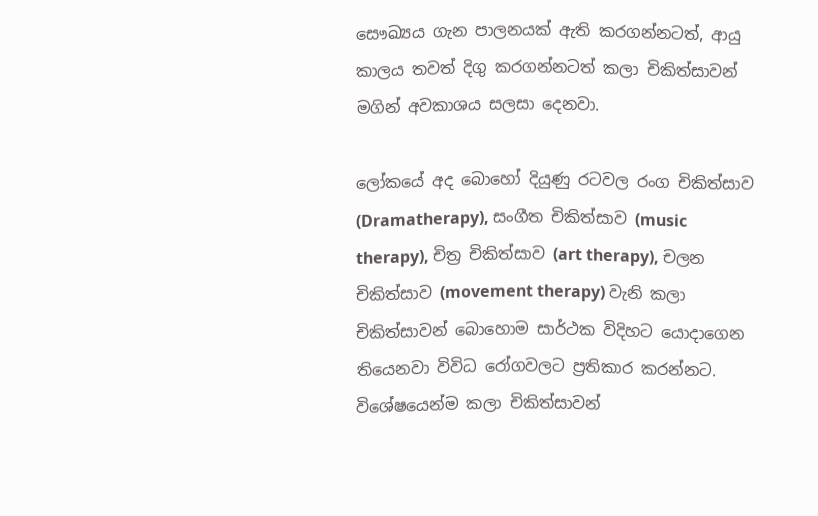සෞඛ්‍යය ගැන පාලනයක් ඇති කරගන්නටත්, ආයු කාලය තවත් දිගු කරගන්නටත් කලා චිකිත්සාවන් මගින් අවකාශය සලසා දෙනවා.

ලෝකයේ අද බොහෝ දියුණු රටවල රංග චිකිත්සාව (Dramatherapy), සංගීත චිකිත්සාව (music therapy), චිත්‍ර චිකිත්සාව (art therapy), චලන චිකිත්සාව (movement therapy) වැනි කලා චිකිත්සාවන් බොහොම සාර්ථක විදිහට යොදාගෙන තියෙනවා විවිධ රෝගවලට ප්‍රතිකාර කරන්නට. විශේෂයෙන්ම කලා චිකිත්සාවන්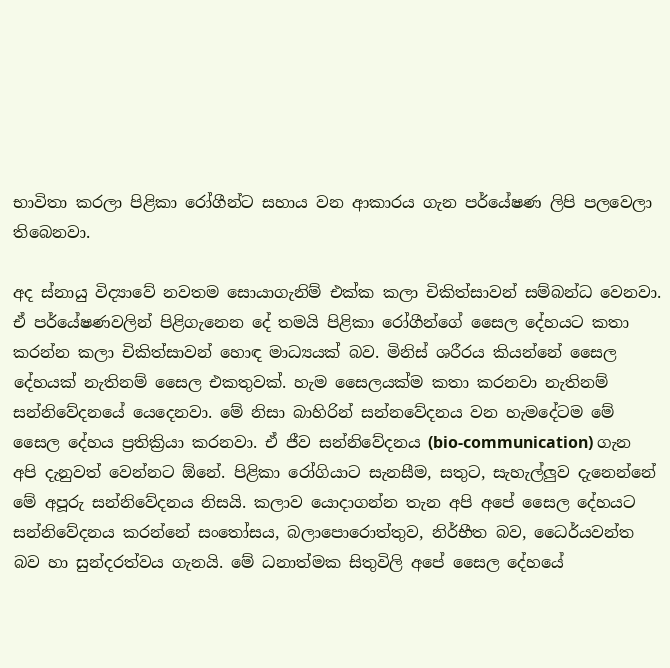භාවිතා කරලා පිළිකා රෝගීන්ට සහාය වන ආකාරය ගැන පර්යේෂණ ලිපි පලවෙලා තිබෙනවා.

අද ස්නායු විද්‍යාවේ නවතම සොයාගැනිම් එක්ක කලා චිකිත්සාවන් සම්බන්ධ වෙනවා. ඒ පර්යේෂණවලින් පිළිගැනෙන දේ තමයි පිළිකා රෝගීන්ගේ සෛල දේහයට කතා කරන්න කලා චිකිත්සාවන් හොඳ මාධ්‍යයක් බව. මිනිස් ශරීරය කියන්නේ සෛල දේහයක් නැතිනම් සෛල එකතුවක්. හැම සෛලයක්ම කතා කරනවා නැතිනම් සන්නිවේදනයේ යෙදෙනවා. මේ නිසා බාහිරින් සන්නවේදනය වන හැමදේටම මේ සෛල දේහය ප්‍රතික්‍රියා කරනවා. ඒ ජීව සන්නිවේදනය (bio-communication) ගැන අපි දැනුවත් වෙන්නට ඕනේ. පිළිකා රෝගියාට සැනසීම, සතුට, සැහැල්ලුව දැනෙන්නේ මේ අපූරු සන්නිවේදනය නිසයි. කලාව යොදාගන්න තැන අපි අපේ සෛල දේහයට සන්නිවේදනය කරන්නේ සංතෝසය, බලාපොරොත්තුව, නිර්භීත බව, ධෛර්යවන්ත බව හා සුන්දරත්වය ගැනයි. මේ ධනාත්මක සිතුවිලි අපේ සෛල දේහයේ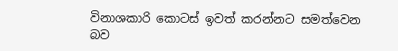විනාශකාරි කොටස් ඉවත් කරන්නට සමත්වෙන බව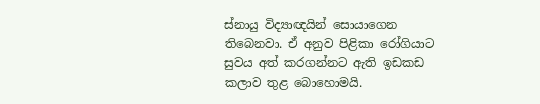ස්නායු විද්‍යාඥයින් සොයාගෙන තිබෙනවා. ඒ අනුව පිළිකා රෝගියාට සුවය අත් කරගන්නට ඇති ඉඩකඩ කලාව තුළ බොහොමයි.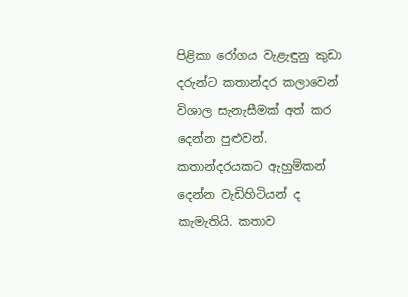පිළිකා රෝගය වැළැඳුනු කුඩා දරුන්ට කතාන්දර කලාවෙන් විශාල සැනැසීමක් අත් කර දෙන්න පුළුවන්. කතාන්දරයකට ඇහුම්කන් දෙන්න වැඩිහිටියන් ද කැමැතියි. කතාව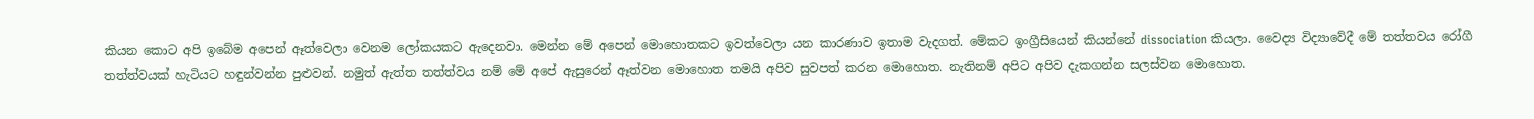කියන කොට අපි ඉබේම අපෙන් ඈත්වෙලා වෙනම ලෝකයකට ඇදෙනවා. මෙන්න මේ අපෙන් මොහොතකට ඉවත්වෙලා යන කාරණාව ඉතාම වැදගත්. මේකට ඉංග්‍රීසියෙන් කියන්නේ dissociation කියලා. වෛද්‍ය විද්‍යාවේදී මේ තත්තවය රෝගී තත්ත්වයක් හැටියට හඳුන්වන්න පුළුවන්. නමුත් ඇත්ත තත්ත්වය නම් මේ අපේ ඇසුරෙන් ඈත්වන මොහොත තමයි අපිව සුවපත් කරන මොහොත. නැතිනම් අපිට අපිව දැකගන්න සලස්වන මොහොත.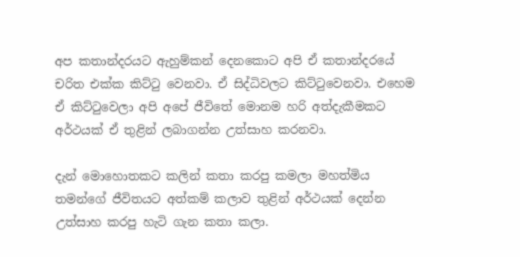අප කතාන්දරයට ඇහුම්කන් දෙනකොට අපි ඒ කතාන්දරයේ චරිත එක්ක කිට්ටු වෙනවා. ඒ සිද්ධිවලට කිට්ටුවෙනවා. එහෙම ඒ කිට්ටුවෙලා අපි අපේ ජීවිතේ මොනම හරි අත්දැකීමකට අර්ථයක් ඒ තුළින් ලබාගන්න උත්සාහ කරනවා.

දැන් මොහොතකට කලින් කතා කරපු කමලා මහත්මිය තමන්ගේ ජීවිතයට අත්කම් කලාව තුළින් අර්ථයක් දෙන්න උත්සාහ කරපු හැටි ගැන කතා කලා.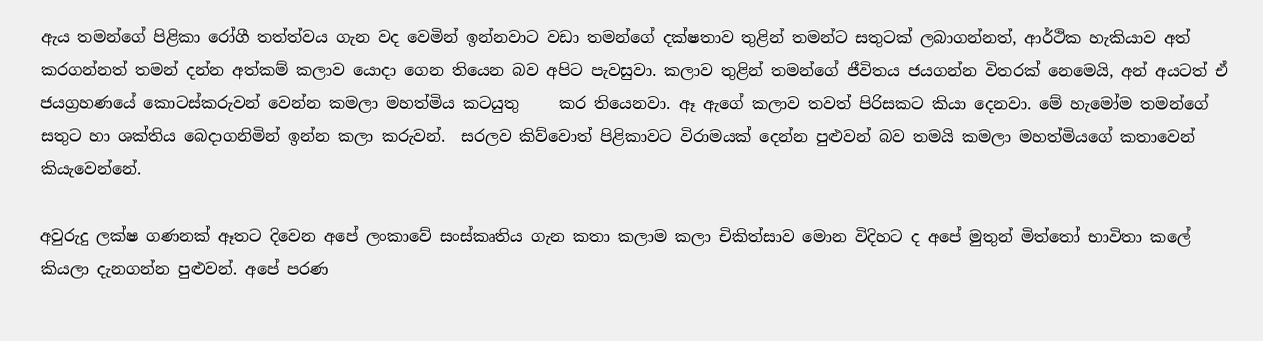ඇය තමන්ගේ පිළිකා රෝගී තත්ත්වය ගැන වද වෙමින් ඉන්නවාට වඩා තමන්ගේ දක්ෂතාව තුළින් තමන්ට සතුටක් ලබාගන්නත්, ආර්ථික හැකියාව අත් කරගන්නත් තමන් දන්න අත්කම් කලාව යොදා ගෙන තියෙන බව අපිට පැවසුවා. කලාව තුළින් තමන්ගේ ජීවිතය ජයගන්න විතරක් නෙමෙයි, අන් අයටත් ඒ ජයග්‍රහණයේ කොටස්කරුවන් වෙන්න කමලා මහත්මිය කටයුතු     කර තියෙනවා. ඈ ඇගේ කලාව තවත් පිරිසකට කියා දෙනවා. මේ හැමෝම තමන්ගේ සතුට හා ශක්තිය බෙදාගනිමින් ඉන්න කලා කරුවන්.  සරලව කිව්වොත් පිළිකාවට විරාමයක් දෙන්න පුළුවන් බව තමයි කමලා මහත්මියගේ කතාවෙන් කියැවෙන්නේ.

අවුරුදු ලක්ෂ ගණනක් ඈතට දිවෙන අපේ ලංකාවේ සංස්කෘතිය ගැන කතා කලාම කලා චිකිත්සාව මොන විදිහට ද අපේ මුතුන් මිත්තෝ භාවිතා කලේ කියලා දැනගන්න පුළුවන්. අපේ පරණ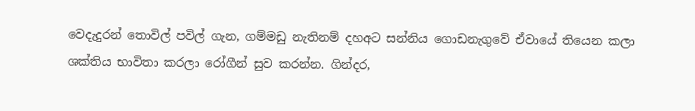වෙදැදුරන් තොවිල් පවිල් ගැන, ගම්මඩු නැතිනම් දහඅට සන්නිය ගොඩනැගුවේ ඒවායේ තියෙන කලා ශක්තිය භාවිතා කරලා රෝගීන් සුව කරන්න. ගින්දර,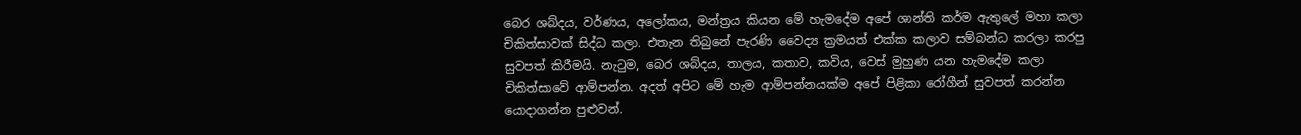බෙර ශබ්දය, වර්ණය, අලෝකය, මන්ත්‍රය කියන මේ හැමදේම අපේ ශාන්ති කර්ම ඇතුලේ මහා කලා චිකිත්සාවක් සිද්ධ කලා. එතැන තිබුනේ පැරණි වෛද්‍ය ක්‍රමයත් එක්ක කලාව සම්බන්ධ කරලා කරපු සුවපත් කිරීමයි. නැටුම, බෙර ශබ්දය, තාලය, කතාව, කවිය, වෙස් මුහුණ යන හැමදේම කලා චිකිත්සාවේ ආම්පන්න. අදත් අපිට මේ හැම ආම්පන්නයක්ම අපේ පිළිකා රෝගීන් සුවපත් කරන්න යොදාගන්න පුළුවන්.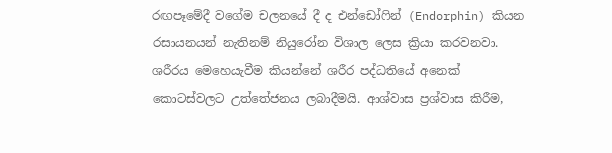රඟපෑමේදී වගේම චලනයේ දී ද එන්ඩෝෆින් (Endorphin) කියන රසායනයන් නැතිනම් නියුරෝන විශාල ලෙස ක්‍රියා කරවනවා. ශරීරය මෙහෙයැවීම කියන්නේ ශරීර පද්ධතියේ අනෙක් කොටස්වලට උත්තේජනය ලබාදීමයි. ආශ්වාස ප්‍රශ්වාස කිරීම,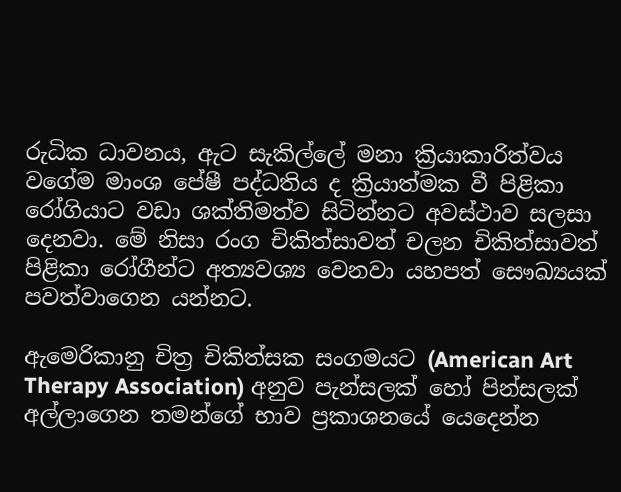රුධික ධාවනය, ඇට සැකිල්ලේ මනා ක්‍රියාකාරිත්වය වගේම මාංශ පේෂී පද්ධතිය ද ක්‍රියාත්මක වී පිළිකා රෝගියාට වඩා ශක්තිමත්ව සිටින්නට අවස්ථාව සලසා දෙනවා. මේ නිසා රංග චිකිත්සාවත් චලන චිකිත්සාවත් පිළිකා රෝගීන්ට අත්‍යවශ්‍ය වෙනවා යහපත් සෞඛ්‍යයක් පවත්වාගෙන යන්නට.

ඇමෙරිකානු චිත්‍ර චිකිත්සක සංගමයට (American Art Therapy Association) අනුව පැන්සලක් හෝ පින්සලක් අල්ලාගෙන තමන්ගේ භාව ප්‍රකාශනයේ යෙදෙන්න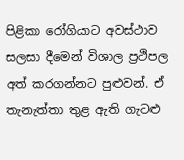පිළිකා රෝගියාට අවස්ථාව සලසා දීමෙන් විශාල ප්‍රථිපල අත් කරගන්නට පුළුවන්. ඒ තැනැත්තා තුළ ඇති ගැටළු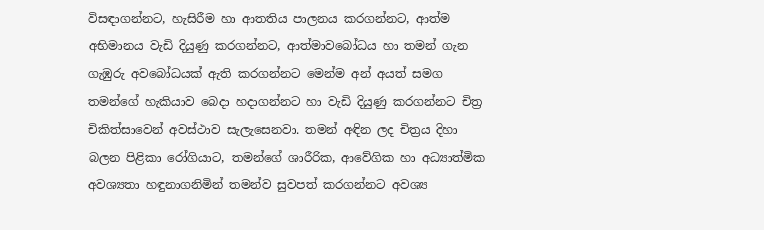විසඳාගන්නට, හැසිරීම හා ආතතිය පාලනය කරගන්නට, ආත්ම අභිමානය වැඩි දියුණු කරගන්නට, ආත්මාවබෝධය හා තමන් ගැන ගැඹුරු අවබෝධයක් ඇති කරගන්නට මෙන්ම අන් අයත් සමග තමන්ගේ හැකියාව බෙදා හදාගන්නට හා වැඩි දියුණු කරගන්නට චිත්‍ර චිකිත්සාවෙන් අවස්ථාව සැලැසෙනවා. තමන් අඳින ලද චිත්‍රය දිහා බලන පිළිකා රෝගියාට, තමන්ගේ ශාරීරික, ආවේගික හා අධ්‍යාත්මික අවශ්‍යතා හඳුනාගනිමින් තමන්ව සුවපත් කරගන්නට අවශ්‍ය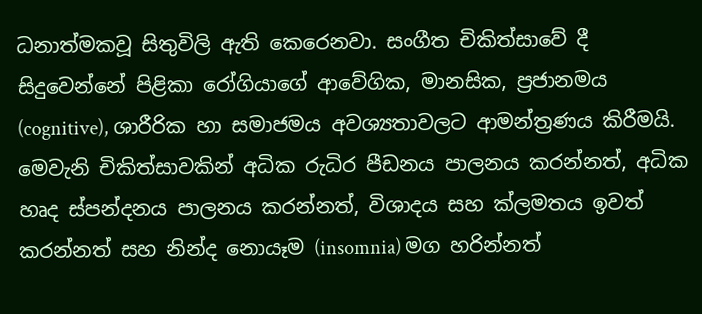ධනාත්මකවූ සිතුවිලි ඇති කෙරෙනවා. සංගීත චිකිත්සාවේ දී සිදුවෙන්නේ පිළිකා රෝගියාගේ ආවේගික, මානසික, ප්‍රජානමය (cognitive), ශාරීරික හා සමාජමය අවශ්‍යතාවලට ආමන්ත්‍රණය කිරීමයි. මෙවැනි චිකිත්සාවකින් අධික රුධිර පීඩනය පාලනය කරන්නත්, අධික හෘද ස්පන්දනය පාලනය කරන්නත්, විශාදය සහ ක්ලමතය ඉවත් කරන්නත් සහ නින්ද නොයෑම (insomnia) මග හරින්නත්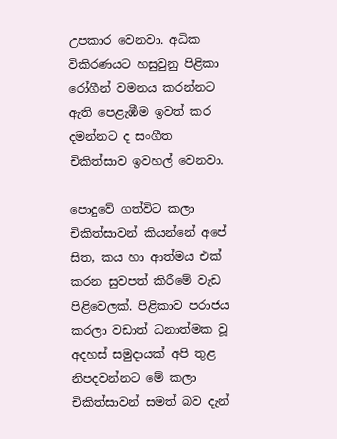උපකාර වෙනවා. අධික විකිරණයට හසුවුනු පිළිකා රෝගීන් වමනය කරන්නට ඇති පෙළැඹීම ඉවත් කර දමන්නට ද සංගීත චිකිත්සාව ඉවහල් වෙනවා.

පොදුවේ ගත්විට කලා චිකිත්සාවන් කියන්නේ අපේ සිත, කය හා ආත්මය එක් කරන සුවපත් කිරීමේ වැඩ පිළිවෙලක්. පිළිකාව පරාජය කරලා වඩාත් ධනාත්මක වූ අදහස් සමුදායක් අපි තුළ නිපදවන්නට මේ කලා චිකිත්සාවන් සමත් බව දැන්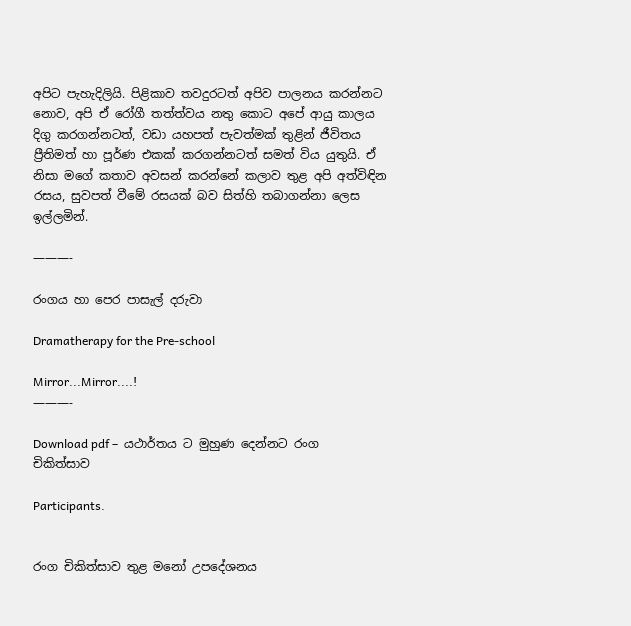අපිට පැහැදිලියි. පිළිකාව තවදුරටත් අපිව පාලනය කරන්නට නොව, අපි ඒ රෝගී තත්ත්වය නතු කොට අපේ ආයු කාලය දිගු කරගන්නටත්, වඩා යහපත් පැවත්මක් තුළින් ජීවිතය ප්‍රීතිමත් හා පූර්ණ එකක් කරගන්නටත් සමත් විය යුතුයි. ඒ නිසා මගේ කතාව අවසන් කරන්නේ කලාව තුළ අපි අත්විඳින රසය, සුවපත් වීමේ රසයක් බව සිත්හි තබාගන්නා ලෙස ඉල්ලමින්.

———-

රංගය හා පෙර පාසැල් දරුවා

Dramatherapy for the Pre-school

Mirror...Mirror....!
———-

Download pdf –  යථාර්තය ට මුහුණ දෙන්නට රංග චිකිත්සාව

Participants.


රංග චිකිත්සාව තුළ මනෝ උපදේශනය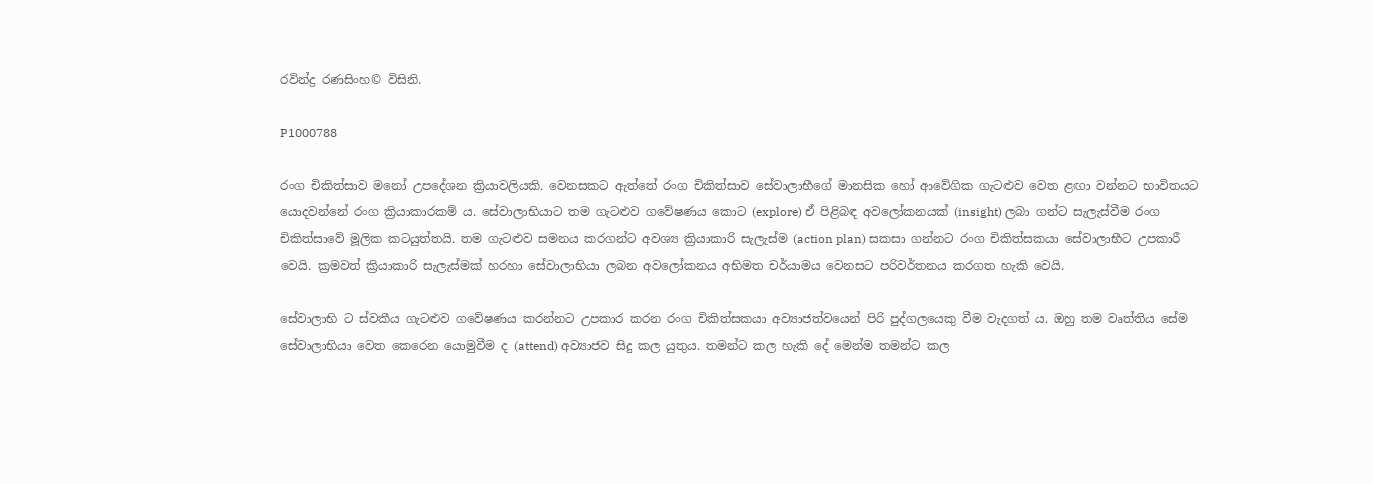රවින්ද්‍ර රණසිංහ© විසිනි.

P1000788

රංග චිකිත්සාව මනෝ උපදේශන ක්‍රියාවලියකි. වෙනසකට ඇත්තේ රංග චිකිත්සාව සේවාලාභීගේ මානසික හෝ ආවේගික ගැටළුව වෙත ළඟා වන්නට භාවිතයට යොදවන්නේ රංග ක්‍රියාකාරකම් ය. සේවාලාභියාට තම ගැටළුව ගවේෂණය කොට (explore) ඒ පිළිබඳ අවලෝකනයක් (insight) ලබා ගන්ට සැලැස්වීම රංග චිකිත්සාවේ මූලික කටයුත්තයි. තම ගැටළුව සමනය කරගන්ට අවශ්‍ය ක්‍රියාකාරි සැලැස්ම (action plan) සකසා ගන්නට රංග චිකිත්සකයා සේවාලාභීට උපකාරී වෙයි. ක්‍රමවත් ක්‍රියාකාරි සැලැස්මක් හරහා සේවාලාභියා ලබන අවලෝකනය අභිමත චර්යාමය වෙනසට පරිවර්තනය කරගත හැකි වෙයි.

සේවාලාභි ට ස්වකීය ගැටළුව ගවේෂණය කරන්නට උපකාර කරන රංග චිකිත්සකයා අව්‍යාජත්වයෙන් පිරි පුද්ගලයෙකු වීම වැදගත් ය. ඔහු තම වෘත්තිය සේම සේවාලාභියා වෙත කෙරෙන යොමුවීම ද (attend) අව්‍යාජව සිදු කල යුතුය. තමන්ට කල හැකි දේ මෙන්ම තමන්ට කල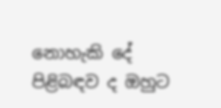නොහැකි දේ පිළිබඳව ද ඔහුට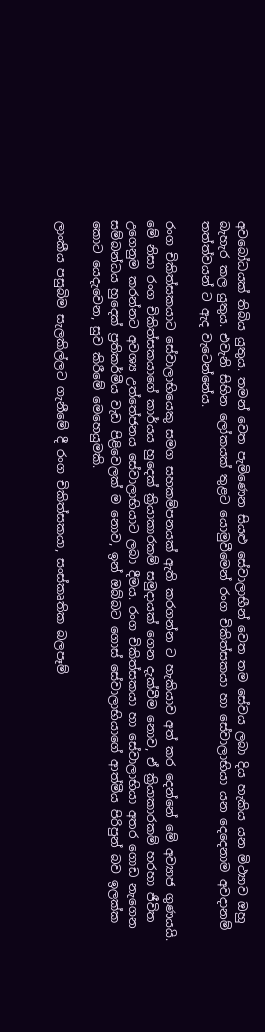අවබෝධයක් තිබිය යුතුය. තමන් වෙත පැමිණෙන සියළු සේවාලාභීන් වෙත තම සේවය ලබා දිය හැකිය යන මිථ්‍යාව ඔහු බැහැර කල යුතුය. එවැනි සිහින ලෝකයක් තුළට යොමුවීමෙන් රංග චිකිත්සකයා හා සේවාලාභියා යන දෙදෙනාම අවදානම් තත්ත්වයන් ට ඇද වැටෙන්නේය.

රංග චිකිත්සකයාට සේවාලාභියෙකු සමග සහකම්පනයක් ඇති කරගන්න ට හැකියාව අත් කර දෙන්නේ මේ අව්‍යාජ ගුණයයි. මේ නිසා රංග චිකිත්සකයාගේ කාර්යය හුදෙක් ක්‍රියාකාරකම් සමුදායක් ගෙන දැක්වීම නොව, ඒ ක්‍රියාකාරකම් හරහා ජීවිත උගෙනුම කරන්නට අවශ්‍ය උත්තේජනය සේවාලාභියාට ලබා දීමය. රංග චිකිත්සකයා හා සේවාලාභියා අතර ගොඩ නැගෙන සම්බන්ධය හුදෙක් ප්‍රතිකර්මීය වැඩ පිළිවෙලක් ම නොව, ඉන් ඔබ්බට ගොස් සේවාලාභියාගේ ආත්මීය පිරිපුන් බව ඉලක්ක කොට යෙදැවෙන, සුව කිරීමේ මෙහෙයුමකි.

ලාංකීය පසුබිම සැලකිල්ලට ගැනීමේ දී රංග චිකිත්සකයා, සංස්කෘතික බලපෑම්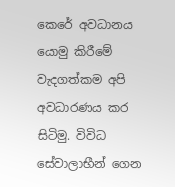කෙරේ අවධානය යොමු කිරීමේ වැදගත්කම අපි අවධාරණය කර සිටිමු. විවිධ සේවාලාභීන් ගෙන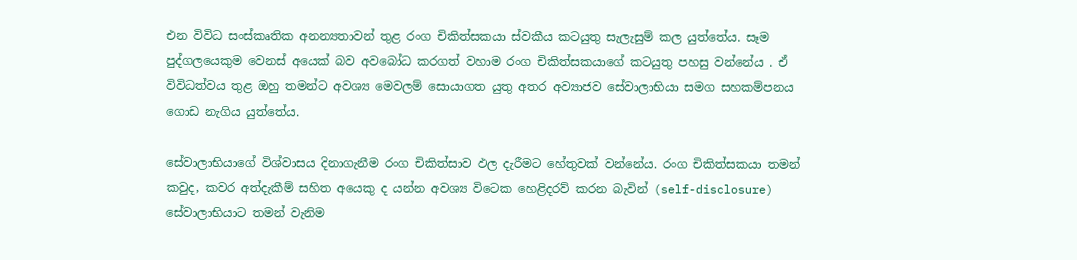එන විවිධ සංස්කෘතික අනන්‍යතාවන් තුළ රංග චිකිත්සකයා ස්වකීය කටයුතු සැලැසුම් කල යුත්තේය. සෑම පුද්ගලයෙකුම වෙනස් අයෙක් බව අවබෝධ කරගත් වහාම රංග චිකිත්සකයාගේ කටයුතු පහසු වන්නේය . ඒ විවිධත්වය තුළ ඔහු තමන්ට අවශ්‍ය මෙවලම් සොයාගත යුතු අතර අව්‍යාජව සේවාලාභියා සමග සහකම්පනය ගොඩ නැගිය යුත්තේය.

සේවාලාභියාගේ විශ්වාසය දිනාගැනීම රංග චිකිත්සාව ඵල දැරීමට හේතුවක් වන්නේය. රංග චිකිත්සකයා තමන් කවුද, කවර අත්දැකීම් සහිත අයෙකු ද යන්න අවශ්‍ය විටෙක හෙළිදරව් කරන බැවින් (self-disclosure) සේවාලාභියාට තමන් වැනිම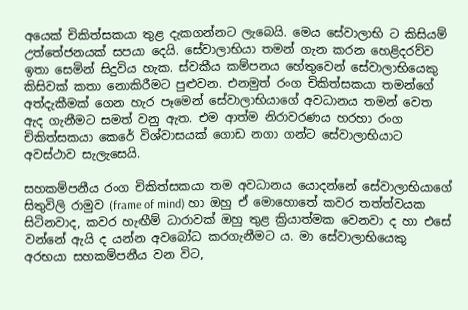අයෙක් චිකිත්සකයා තුළ දැකගන්නට ලැබෙයි. මෙය සේවාලාභි ට කිසියම් උත්තේජනයක් සපයා දෙයි. සේවාලාභියා තමන් ගැන කරන හෙළිදරව්ව ඉතා සෙමින් සිදුවිය හැක. ස්වකීය කම්පනය හේතුවෙන් සේවාලාභියෙකු කිසිවක් කතා නොකිරීමට පුළුවන. එනමුත් රංග චිකිත්සකයා තමන්ගේ අත්දැකීමක් ගෙන හැර පෑමෙන් සේවාලාභියාගේ අවධානය තමන් වෙත ඇද ගැනීමට සමත් වනු ඇත. එම ආත්ම නිරාවරණය හරහා රංග චිකිත්සකයා කෙරේ විශ්වාසයක් ගොඩ නගා ගන්ට සේවාලාභියාට අවස්ථාව සැලැසෙයි.

සහකම්පනීය රංග චිකිත්සකයා තම අවධානය යොදන්නේ සේවාලාභියාගේ සිතුවිලි රාමුව (frame of mind) හා ඔහු ඒ මොහොතේ කවර තත්ත්වයක සිටිනවාද, කවර හැඟීම් ධාරාවක් ඔහු තුළ ක්‍රියාත්මක වෙනවා ද හා එසේ වන්නේ ඇයි ද යන්න අවබෝධ කරගැනීමට ය. මා සේවාලාභියෙකු අරභයා සහකම්පනීය වන විට,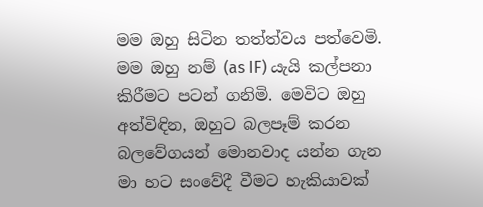මම ඔහු සිටින තත්ත්වය පත්වෙමි. මම ඔහු නම් (as IF) යැයි කල්පනා කිරීමට පටන් ගනිමි. මෙවිට ඔහු අත්විඳින, ඔහුට බලපෑම් කරන බලවේගයන් මොනවාද යන්න ගැන මා හට සංවේදී වීමට හැකියාවක්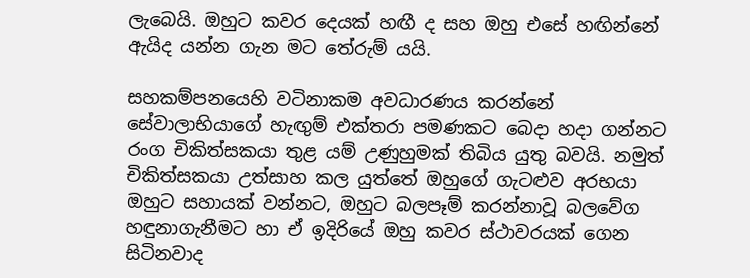ලැබෙයි. ඔහුට කවර දෙයක් හඟී ද සහ ඔහු එසේ හඟින්නේ ඇයිද යන්න ගැන මට තේරුම් යයි.

සහකම්පනයෙහි වටිනාකම අවධාරණය කරන්නේ සේවාලාභියාගේ හැඟුම් එක්තරා පමණකට බෙදා හදා ගන්නට රංග චිකිත්සකයා තුළ යම් උණුහුමක් තිබිය යුතු බවයි. නමුත් චිකිත්සකයා උත්සාහ කල යුත්තේ ඔහුගේ ගැටළුව අරභයා ඔහුට සහායක් වන්නට, ඔහුට බලපෑම් කරන්නාවූ බලවේග හඳුනාගැනීමට හා ඒ ඉදිරියේ ඔහු කවර ස්ථාවරයක් ගෙන සිටිනවාද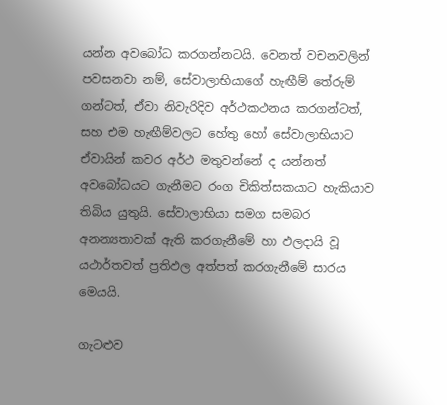යන්න අවබෝධ කරගන්නටයි. වෙනත් වචනවලින් පවසනවා නම්, සේවාලාභියාගේ හැඟීම් තේරුම් ගන්ටත්, ඒවා නිවැරිදිව අර්ථකථනය කරගන්ටත්, සහ එම හැඟීම්වලට හේතු හෝ සේවාලාභියාට ඒවායින් කවර අර්ථ මතුවන්නේ ද යන්නත් අවබෝධයට ගැනීමට රංග චිකිත්සකයාට හැකියාව තිබිය යුතුයි. සේවාලාභියා සමග සමබර අනන්‍යතාවක් ඇති කරගැනීමේ හා ඵලදායි වූ යථාර්තවත් ප්‍රතිඵල අත්පත් කරගැනීමේ සාරය මෙයයි.

ගැටළුව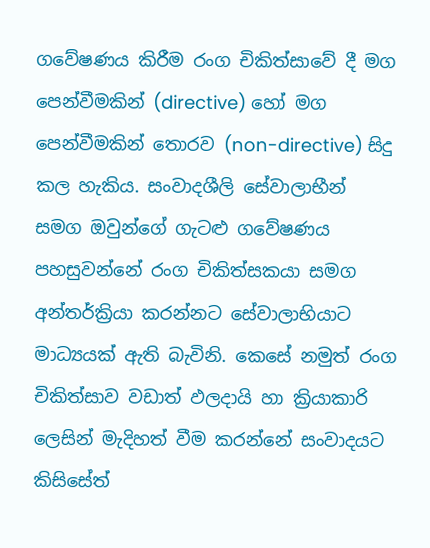ගවේෂණය කිරීම රංග චිකිත්සාවේ දී මග පෙන්වීමකින් (directive) හෝ මග පෙන්වීමකින් තොරව (non-directive) සිදු කල හැකිය. සංවාදශීලි සේවාලාභීන් සමග ඔවුන්ගේ ගැටළු ගවේෂණය පහසුවන්නේ රංග චිකිත්සකයා සමග අන්තර්ක්‍රියා කරන්නට සේවාලාභියාට මාධ්‍යයක් ඇති බැවිනි. කෙසේ නමුත් රංග චිකිත්සාව වඩාත් ඵලදායි හා ක්‍රියාකාරි ලෙසින් මැදිහත් වීම කරන්නේ සංවාදයට කිසිසේත්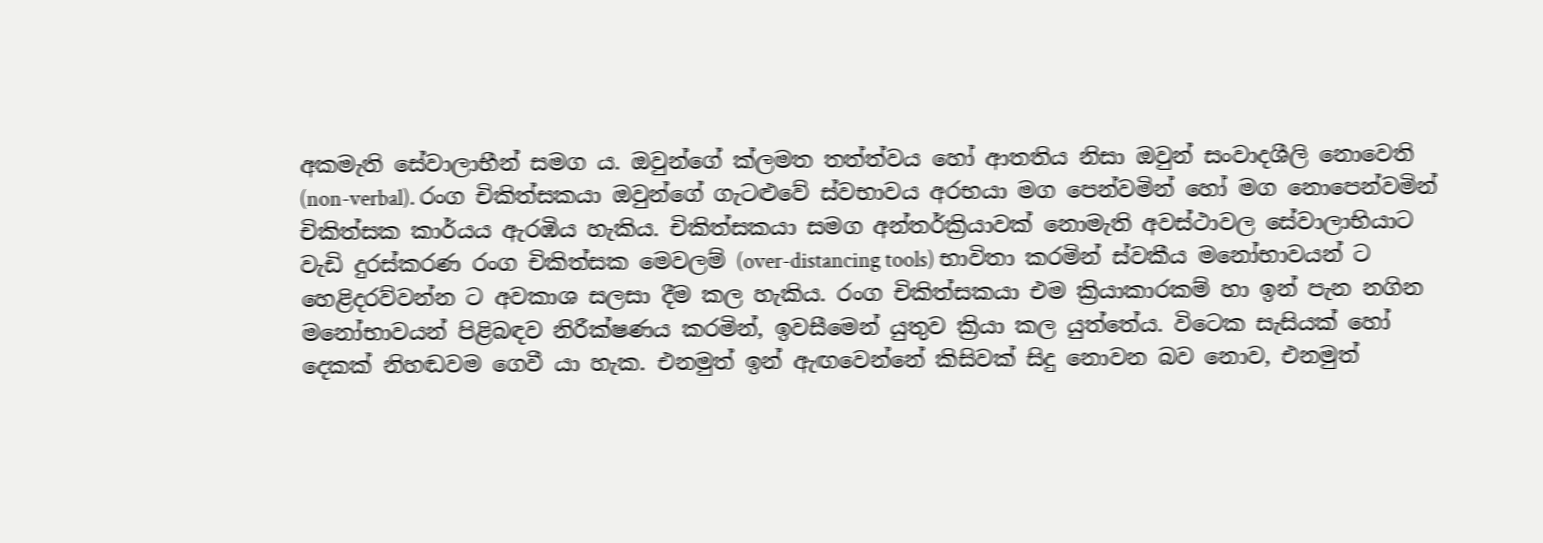අකමැති සේවාලාභීන් සමග ය. ඔවුන්ගේ ක්ලමත තත්ත්වය හෝ ආතතිය නිසා ඔවුන් සංවාදශීලි නොවෙති (non-verbal). රංග චිකිත්සකයා ඔවුන්ගේ ගැටළුවේ ස්වභාවය අරභයා මග පෙන්වමින් හෝ මග නොපෙන්වමින් චිකිත්සක කාර්යය ඇරඹිය හැකිය. චිකිත්සකයා සමග අන්තර්ක්‍රියාවක් නොමැති අවස්ථාවල සේවාලාභියාට වැඩි දුරස්කරණ රංග චිකිත්සක මෙවලම් (over-distancing tools) භාවිතා කරමින් ස්වකීය මනෝභාවයන් ට හෙළිදරව්වන්න ට අවකාශ සලසා දීම කල හැකිය. රංග චිකිත්සකයා එම ක්‍රියාකාරකම් හා ඉන් පැන නගින මනෝභාවයන් පිළිබඳව නිරීක්ෂණය කරමින්, ඉවසීමෙන් යුතුව ක්‍රියා කල යුත්තේය. විටෙක සැසියක් හෝ දෙකක් නිහඬවම ගෙවී යා හැක. එනමුත් ඉන් ඇඟවෙන්නේ කිසිවක් සිදු නොවන බව නොව, එනමුත්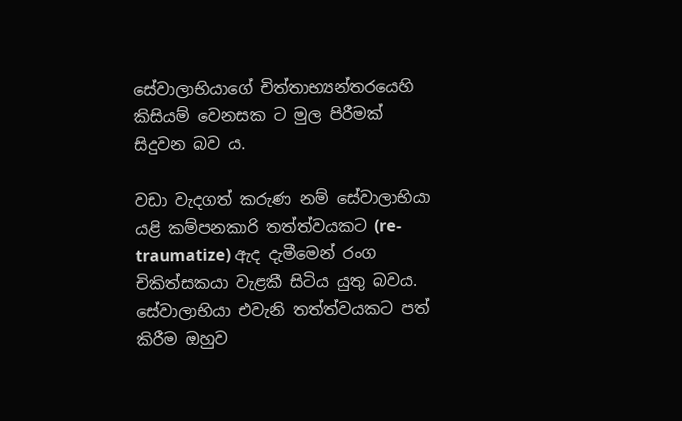සේවාලාභියාගේ චිත්තාභ්‍යන්තරයෙහි කිසියම් වෙනසක ට මුල පිරීමක් සිදුවන බව ය.

වඩා වැදගත් කරුණ නම් සේවාලාභියා යළි කම්පනකාරි තත්ත්වයකට (re-traumatize) ඇද දැමීමෙන් රංග චිකිත්සකයා වැළකී සිටිය යුතු බවය. සේවාලාභියා එවැනි තත්ත්වයකට පත් කිරීම ඔහුව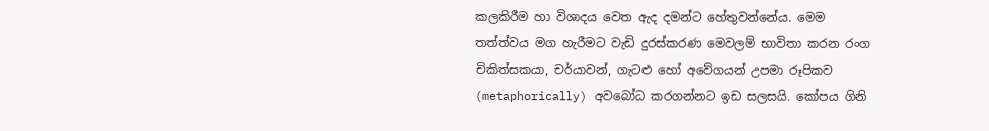කලකිරීම හා විශාදය වෙත ඇද දමන්ට හේතුවන්නේය. මෙම තත්ත්වය මග හැරීමට වැඩි දුරස්කරණ මෙවලම් භාවිතා කරන රංග චිකිත්සකයා, චර්යාවන්, ගැටළු හෝ අවේගයන් උපමා රූපිකව (metaphorically) අවබෝධ කරගන්නට ඉඩ සලසයි. කෝපය ගිනි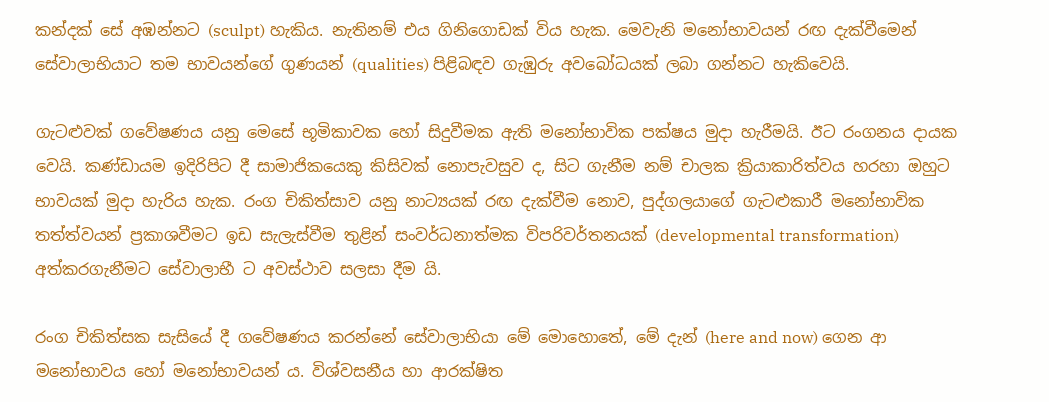කන්දක් සේ අඹන්නට (sculpt) හැකිය. නැතිනම් එය ගිනිගොඩක් විය හැක. මෙවැනි මනෝභාවයන් රඟ දැක්වීමෙන් සේවාලාභියාට තම භාවයන්ගේ ගුණයන් (qualities) පිළිබඳව ගැඹුරු අවබෝධයක් ලබා ගන්නට හැකිවෙයි.

ගැටළුවක් ගවේෂණය යනු මෙසේ භූමිකාවක හෝ සිදුවීමක ඇති මනෝභාවික පක්ෂය මුදා හැරීමයි. ඊට රංගනය දායක වෙයි. කණ්ඩායම ඉදිරිපිට දී සාමාජිකයෙකු කිසිවක් නොපැවසුව ද, සිට ගැනීම නම් චාලක ක්‍රියාකාරිත්වය හරහා ඔහුට භාවයක් මුදා හැරිය හැක. රංග චිකිත්සාව යනු නාට්‍යයක් රඟ දැක්වීම නොව, පුද්ගලයාගේ ගැටළුකාරී මනෝභාවික තත්ත්වයන් ප්‍රකාශවීමට ඉඩ සැලැස්වීම තුළින් සංවර්ධනාත්මක විපරිවර්තනයක් (developmental transformation) අත්කරගැනීමට සේවාලාභී ට අවස්ථාව සලසා දීම යි.

රංග චිකිත්සක සැසියේ දී ගවේෂණය කරන්නේ සේවාලාභියා මේ මොහොතේ, මේ දැන් (here and now) ගෙන ආ මනෝභාවය හෝ මනෝභාවයන් ය. විශ්වසනීය හා ආරක්ෂිත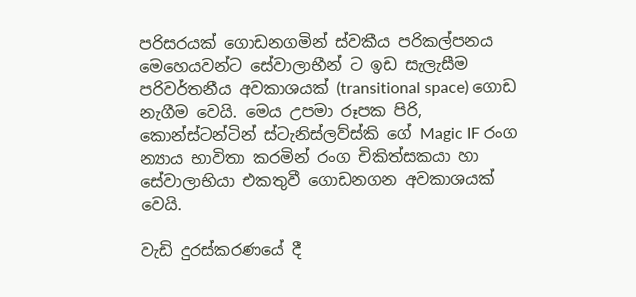පරිසරයක් ගොඩනගමින් ස්වකීය පරිකල්පනය මෙහෙයවන්ට සේවාලාභීන් ට ඉඩ සැලැසීම පරිවර්තනීය අවකාශයක් (transitional space) ගොඩ නැගීම වෙයි. මෙය උපමා රූපක පිරි, කොන්ස්ටන්ටින් ස්ටැනිස්ලව්ස්කි ගේ Magic IF රංග න්‍යාය භාවිතා කරමින් රංග චිකිත්සකයා හා සේවාලාභියා එකතුවී ගොඩනගන අවකාශයක් වෙයි.

වැඩි දුරස්කරණයේ දී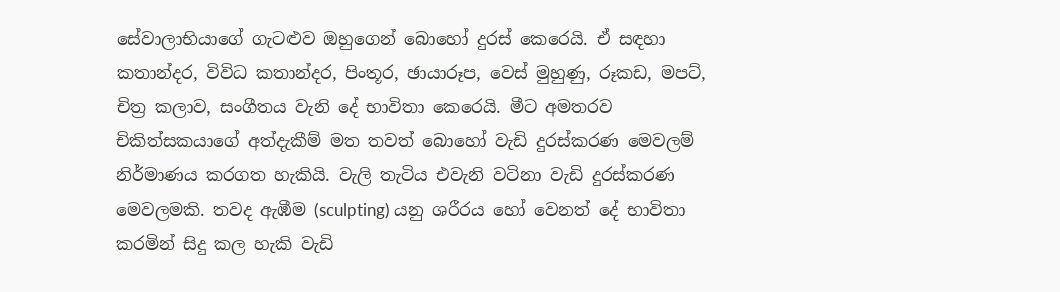සේවාලාභියාගේ ගැටළුව ‍ඔහුගෙන් බොහෝ දුරස් කෙරෙයි. ඒ සඳහා කතාන්දර, විවිධ කතාන්දර, පිංතූර, ඡායාරූප, වෙස් මුහුණු, රූකඩ, මපට්, චිත්‍ර කලාව, සංගීතය වැනි දේ භාවිතා කෙරෙයි. මීට අමතරව චිකිත්සකයාගේ අත්දැකීම් මත තවත් බොහෝ වැඩි දුරස්කරණ මෙවලම් නිර්මාණය කරගත හැකියි. වැලි තැටිය එවැනි වටිනා වැඩි දුරස්කරණ මෙවලමකි. තවද ඇඹීම (sculpting) යනු ශරීරය හෝ වෙනත් දේ භාවිතා කරමින් සිදු කල හැකි වැඩි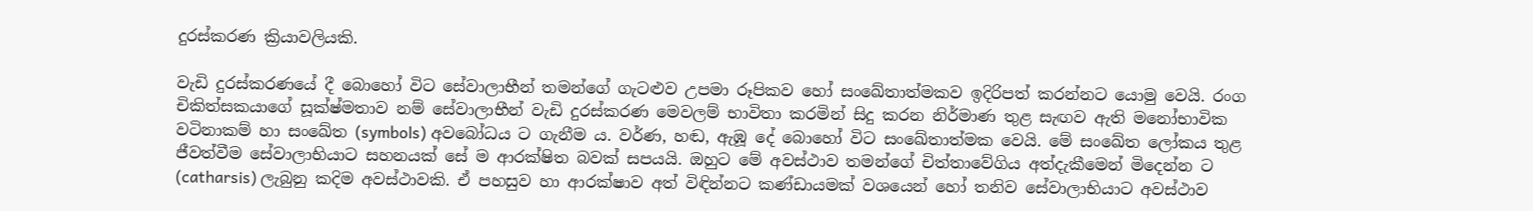දුරස්කරණ ක්‍රියාවලියකි.

වැඩි දුරස්කරණයේ දී බොහෝ විට සේවාලාභීන් තමන්ගේ ගැටළුව උපමා රූපිකව හෝ සංඛේතාත්මකව ඉදිරිපත් කරන්නට යොමු වෙයි. රංග චිකිත්සකයාගේ සූක්ෂ්මතාව නම් සේවාලාභීන් වැඩි දුරස්කරණ මෙවලම් භාවිතා කරමින් සිදු කරන නිර්මාණ තුළ සැඟව ඇති මනෝභාවික වටිනාකම් හා සංඛේත (symbols) අවබෝධය ට ගැනීම ය. වර්ණ, හඬ, ඇඹූ දේ බොහෝ විට සංඛේතාත්මක වෙයි. මේ සංඛේත ලෝකය තුළ ජීවත්වීම සේවාලාභියාට සහනයක් සේ ම ආරක්ෂිත බවක් සපයයි. ඔහුට මේ අවස්ථාව තමන්ගේ චිත්තාවේගිය අත්දැකීමෙන් මිදෙන්න ට (catharsis) ලැබුනු කදිම අවස්ථාවකි. ඒ පහසුව හා ආරක්ෂාව අත් විඳින්නට කණ්ඩායමක් වශයෙන් හෝ තනිව සේවාලාභියාට අවස්ථාව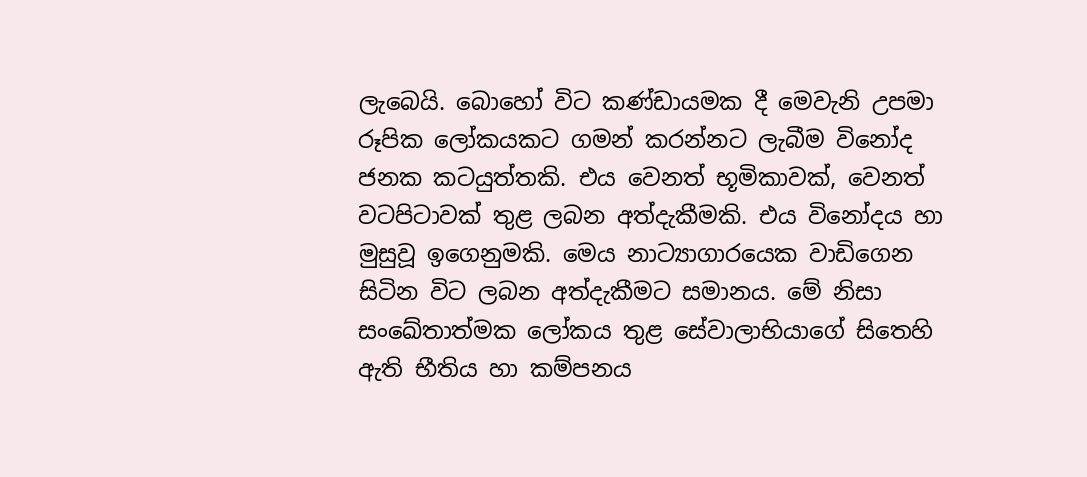ලැබෙයි. බොහෝ විට කණ්ඩායමක දී මෙවැනි උපමා රූපික ලෝකයකට ගමන් කරන්නට ලැබීම විනෝද ජනක කටයුත්තකි. එය වෙනත් භූමිකාවක්, වෙනත් වටපිටාවක් තුළ ලබන අත්දැකීමකි. එය විනෝදය හා මුසුවූ ඉගෙනුමකි. මෙය නාට්‍යාගාරයෙක වාඩිගෙන සිටින විට ලබන අත්දැකීමට සමානය. මේ නිසා සංඛේතාත්මක ලෝකය තුළ සේවාලාභියාගේ සිතෙහි ඇති භීතිය හා කම්පනය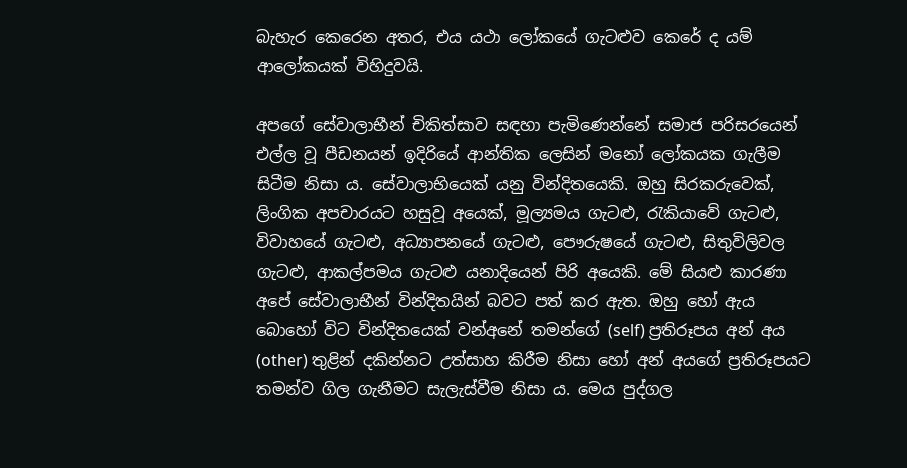බැහැර කෙරෙන අතර, එය යථා ලෝකයේ ගැටළුව කෙරේ ද යම් ආලෝකයක් විහිදුවයි.

අපගේ සේවාලාභීන් චිකිත්සාව සඳහා පැමිණෙන්නේ සමාජ පරිසරයෙන් එල්ල වූ පීඩනයන් ඉදිරියේ ආන්තික ලෙසින් මනෝ ලෝකයක ගැලීම සිටීම නිසා ය. සේවාලාභියෙක් යනු වින්දිතයෙකි. ඔහු සිරකරුවෙක්, ලිංගික අපචාරයට හසුවූ අයෙක්, මූල්‍යමය ගැටළු, රැකියාවේ ගැටළු, විවාහයේ ගැටළු, අධ්‍යාපනයේ ගැටළු, පෞරුෂයේ ගැටළු, සිතුවිලිවල ගැටළු, ආකල්පමය ගැටළු යනාදියෙන් පිරි අයෙකි. මේ සියළු කාරණා අපේ සේවාලාභීන් වින්දිතයින් බවට පත් කර ඇත. ඔහු හෝ ඇය බොහෝ විට වින්දිතයෙක් වන්අනේ තමන්ගේ (self) ප්‍රතිරූපය අන් අය (other) තුළින් දකින්නට උත්සාහ කිරීම නිසා හෝ අන් අයගේ ප්‍රතිරූපයට තමන්ව ගිල ගැනීමට සැලැස්වීම නිසා ය. මෙය පුද්ගල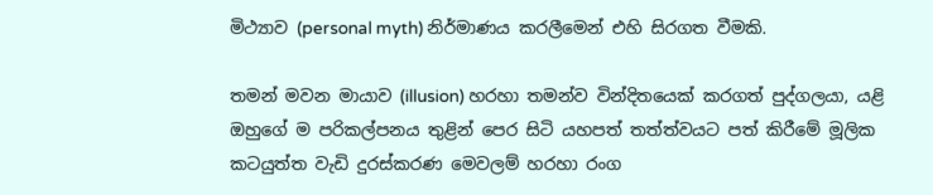මිථ්‍යාව (personal myth) නිර්මාණය කරලීමෙන් එහි සිරගත වීමකි.

තමන් මවන මායාව (illusion) හරහා තමන්ව වින්දිතයෙක් කරගත් පුද්ගලයා, යළි ඔහුගේ ම පරිකල්පනය තුළින් පෙර සිටි යහපත් තත්ත්වයට පත් කිරීමේ මූලික කටයුත්ත වැඩි දුරස්කරණ මෙවලම් හරහා රංග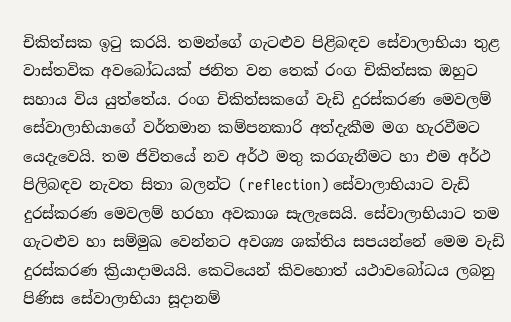චිකිත්සක ඉටු කරයි. තමන්ගේ ගැටළුව පිළිබඳව සේවාලාභියා තුළ වාස්තවික අවබෝධයක් ජනිත වන තෙක් රංග චිකිත්සක ඔහුට සහාය විය යුත්තේය. රංග චිකිත්සකගේ වැඩි දුරස්කරණ මෙවලම් සේවාලාභියාගේ වර්තමාන කම්පනකාරි අත්දැකීම මග හැරවීමට යෙදැවෙයි. තම ජිවිතයේ නව අර්ථ මතු කරගැනීමට හා එම අර්ථ පිලිබඳව නැවත සිතා බලන්ට (reflection) සේවාලාභියාට වැඩි දුරස්කරණ මෙවලම් හරහා අවකාශ සැලැසෙයි. සේවාලාභියාට තම ගැටළුව හා සම්මුඛ වෙන්නට අවශ්‍ය ශක්තිය සපයන්නේ මෙම වැඩි දුරස්කරණ ක්‍රියාදාමයයි. කෙටියෙන් කිවහොත් යථාවබෝධය ලබනු පිණිස සේවාලාභියා සූදානම්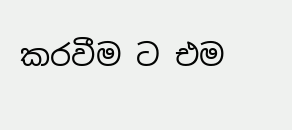කරවීම ට එම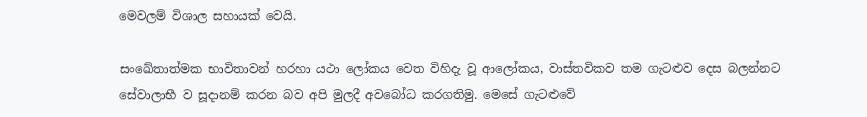මෙවලම් විශාල සහායක් වෙයි.

සංඛේතාත්මක භාවිතාවන් හරහා යථා ලෝකය වෙත විහිදැ වූ ආලෝකය, වාස්තවිකව තම ගැටළුව දෙස බලන්නට සේවාලාභී ව සූදානම් කරන බව අපි මුලදී අවබෝධ කරගතිමු. මෙසේ ගැටළුවේ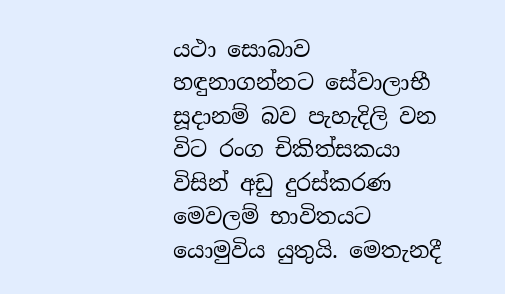යථා සොබාව හඳුනාගන්නට සේවාලාභී සූදානම් බව පැහැදිලි වන විට රංග චිකිත්සකයා විසින් අඩු දුරස්කරණ මෙවලම් භාවිතයට යොමුවිය යුතුයි. මෙතැනදී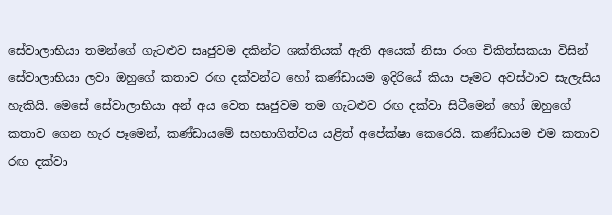සේවාලාභියා තමන්ගේ ගැටළුව සෘජුවම දකින්ට ශක්තියක් ඇති අයෙක් නිසා රංග චිකිත්සකයා විසින් සේවාලාභියා ලවා ඔහුගේ කතාව රඟ දක්වන්ට හෝ කණ්ඩායම ඉදිරියේ කියා පෑමට අවස්ථාව සැලැසිය හැකියි. මෙසේ සේවාලාභියා අන් අය වෙත සෘජුවම තම ගැටළුව රඟ දක්වා සිටීමෙන් හෝ ඔහුගේ කතාව ගෙන හැර පෑමෙන්, කණ්ඩායමේ සහභාගිත්වය යළිත් අපේක්ෂා කෙරෙයි. කණ්ඩායම එම කතාව රඟ දක්වා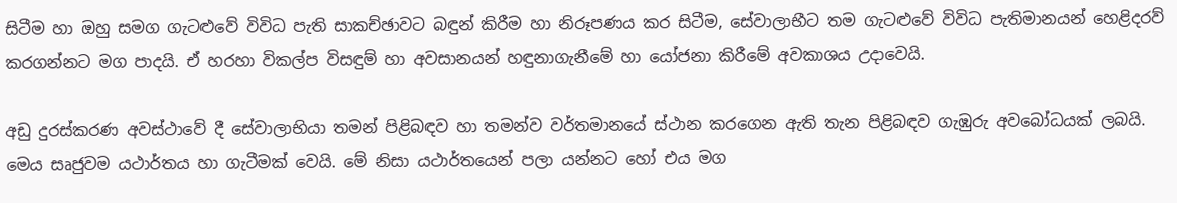සිටීම හා ඔහු සමග ගැටළුවේ විවිධ පැති සාකච්ඡාවට බඳුන් කිරීම හා නිරූපණය කර සිටීම, සේවාලාභීට තම ගැටළුවේ විවිධ පැතිමානයන් හෙළිදරව් කරගන්නට මග පාදයි. ඒ හරහා විකල්ප විසඳුම් හා අවසානයන් හඳුනාගැනීමේ හා යෝජනා කිරීමේ අවකාශය උදාවෙයි.

අඩු දුරස්කරණ අවස්ථාවේ දී සේවාලාභියා තමන් පිළිබඳව හා තමන්ව වර්තමානයේ ස්ථාන කරගෙන ඇති තැන පිළිබඳව ගැඹුරු අවබෝධයක් ලබයි. මෙය සෘජුවම යථාර්තය හා ගැටීමක් වෙයි. මේ නිසා යථාර්තයෙන් පලා යන්නට හෝ එය මග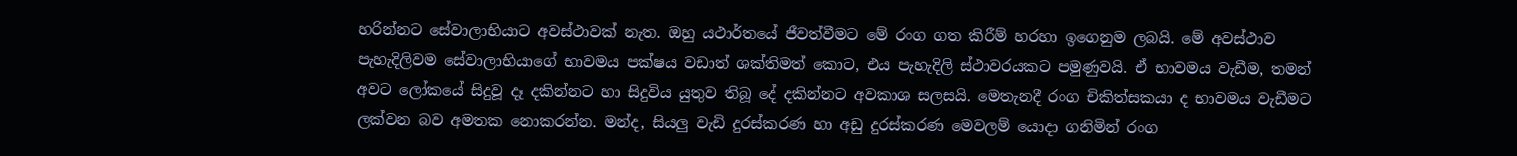හරින්නට සේවාලාභියාට අවස්ථාවක් නැත. ඔහු යථාර්තයේ ජීවත්වීමට මේ රංග ගත කිරීම් හරහා ඉගෙනුම ලබයි. මේ අවස්ථාව පැහැදිලිවම සේවාලාභියාගේ භාවමය පක්ෂය වඩාත් ශක්තිමත් කොට, එය පැහැදිලි ස්ථාවරයකට පමුණුවයි. ඒ භාවමය වැඩීම, තමන් අවට ලෝ‍කයේ සිදුවූ දෑ දකින්නට හා සිදුවිය යුතුව තිබූ දේ දකින්නට අවකාශ සලසයි. මෙතැනදී රංග චිකිත්සකයා ද භාවමය වැඩීමට ලක්වන බව අමතක නොකරන්න. මන්ද, සියලු වැඩි දුරස්කරණ හා අඩු දුරස්කරණ මෙවලම් යොදා ගනිමින් රංග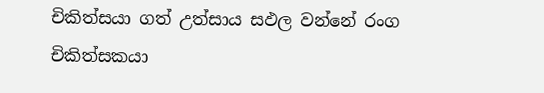චිකිත්සයා ගත් උත්සාය සඵල වන්නේ රංග චිකිත්සකයා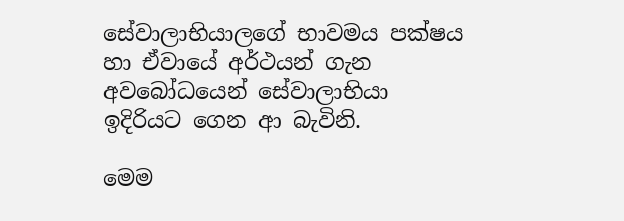සේවාලාභියා‍ලගේ භාවමය පක්ෂය හා ඒවායේ අර්ථයන් ගැන අවබෝධයෙන් සේවාලාභියා ඉදිරියට ගෙන ආ බැවිනි.

මෙම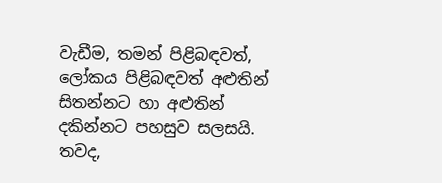වැඩීම, තමන් පිළිබඳවත්, ලෝකය පිළිබඳවත් අළුතින් සිතන්නට හා අළුතින් දකින්නට පහසුව සලසයි. තවද,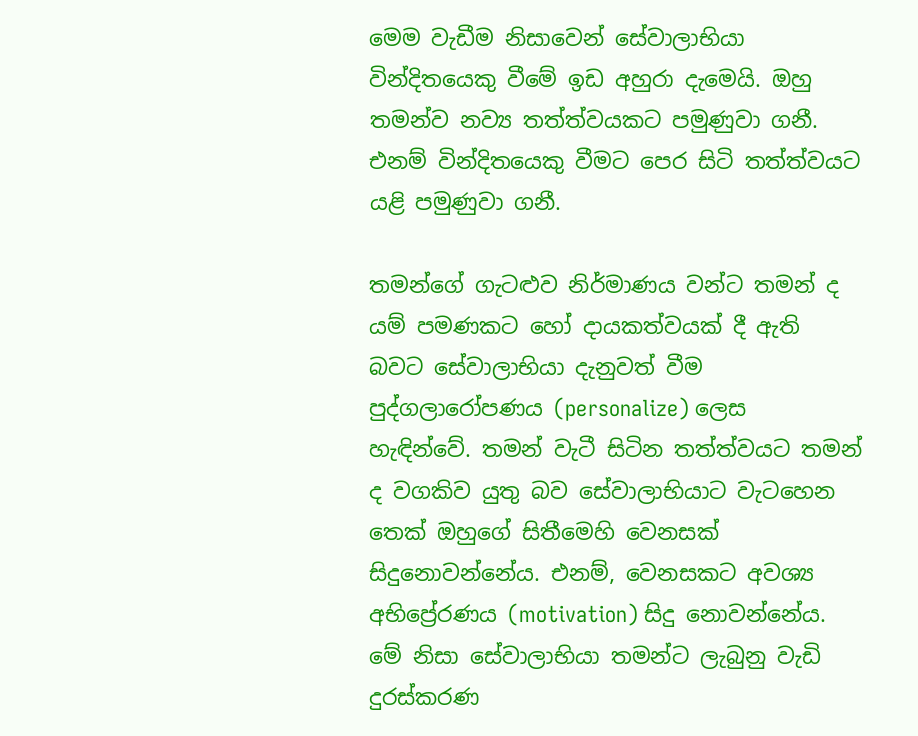මෙම වැඩීම නිසාවෙන් සේවාලාභියා වින්දිතයෙකු වීමේ ඉඩ අහුරා දැමෙයි. ඔහු තමන්ව නව්‍ය තත්ත්වයකට පමුණුවා ගනී. එනම් වින්දිතයෙකු වීමට පෙර සිටි තත්ත්වයට යළි පමුණුවා ගනී.

තමන්ගේ ගැටළුව නිර්මාණය වන්ට තමන් ද යම් පමණකට හෝ දායකත්වයක් දී ඇති බවට සේවාලාභියා දැනුවත් වීම පුද්ගලාරෝපණය (personalize) ලෙස හැඳින්වේ. තමන් වැටී සිටින තත්ත්වයට තමන් ද වගකිව යුතු බව සේවාලාභියාට වැටහෙන තෙක් ඔහුගේ සිතීමෙහි වෙනසක් සිදුනොවන්නේය. එනම්, වෙනසකට අවශ්‍ය අභිප්‍රේරණය (motivation) සිදු නොවන්නේය. මේ නිසා සේවාලාභියා තමන්ට ලැබුනු වැඩි දුරස්කරණ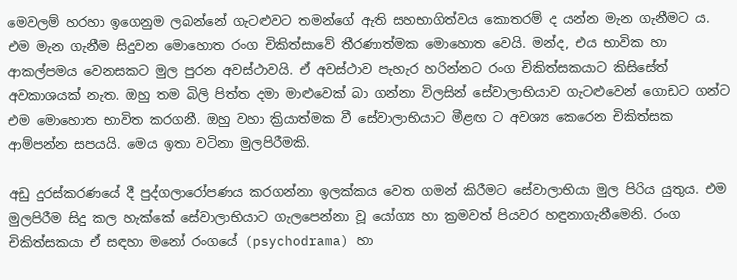මෙවලම් හරහා ඉගෙනුම ලබන්නේ ගැටළුවට තමන්ගේ ඇති සහභාගිත්වය කොතරම් ද යන්න මැන ගැනීමට ය. එම මැන ගැනීම සිදුවන මොහොත රංග චිකිත්සාවේ තීරණාත්මක මොහොත වෙයි. මන්ද, එය භාවික හා ආකල්පමය වෙනසකට මුල පුරන අවස්ථාවයි. ඒ අවස්ථාව පැහැර හරින්නට රංග චිකිත්සකයාට කිසිසේත් අවකාශයක් නැත. ඔහු තම බිලි පිත්ත දමා මාළුවෙක් බා ගන්නා විලසින් සේවාලාභියාව ගැටළුවෙන් ගොඩට ගන්ට එම මොහොත භාවිත කරගනී. ඔහු වහා ක්‍රියාත්මක වී සේවාලාභියාට මීළඟ ට අවශ්‍ය කෙරෙන චිකිත්සක ආම්පන්න සපයයි. මෙය ඉතා වටිනා මුලපිරීමකි.

අඩු දුරස්කරණයේ දී පුද්ගලාරෝපණය කරගන්නා ඉලක්කය වෙත ගමන් කිරීමට සේවාලාභියා මුල පිරිය යුතුය. එම මුලපිරීම සිදු කල හැක්කේ සේවාලාභියාට ගැලපෙන්නා වූ යෝග්‍ය හා ක්‍රමවත් පියවර හඳුනාගැනීමෙනි. රංග චිකිත්සකයා ඒ සඳහා මනෝ රංගයේ (psychodrama) හා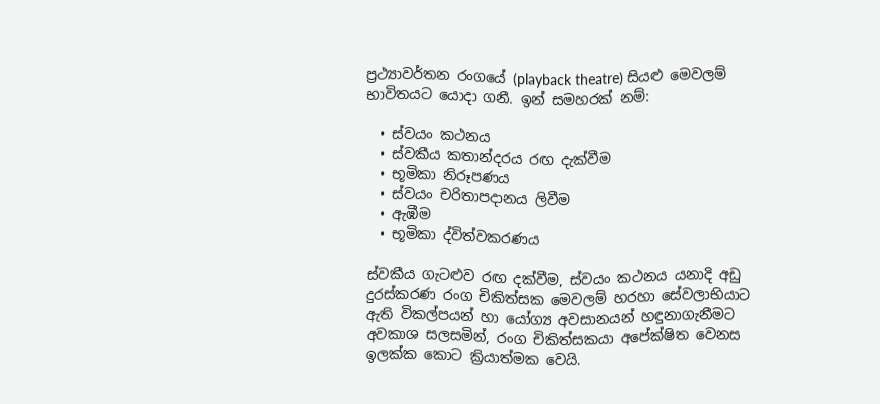ප්‍රථ්‍යාවර්තන රංගයේ (playback theatre) සියළු මෙවලම් භාවිතයට යොදා ගනී. ඉන් සමහරක් නම්:

  • ස්වයං කථනය
  • ස්වකීය කතාන්දරය රඟ දැක්වීම
  • භූමිකා නිරූපණය
  • ස්වයං චරිතාපදානය ලිවීම
  • ඇඹීම
  • භූමිකා ද්විත්වකරණය

ස්වකීය ගැටළුව රඟ දක්වීම, ස්වයං කථනය යනාදි අඩු දුරස්කරණ රංග චිකිත්සක මෙවලම් හරහා සේවලාභියාට ඇති විකල්පයන් හා යෝග්‍ය අවසානයන් හඳුනාගැනීමට අවකාශ සලසමින්, රංග චිකිත්සකයා අපේක්ෂිත වෙනස ඉලක්ක කොට ක්‍රියාත්මක වෙයි.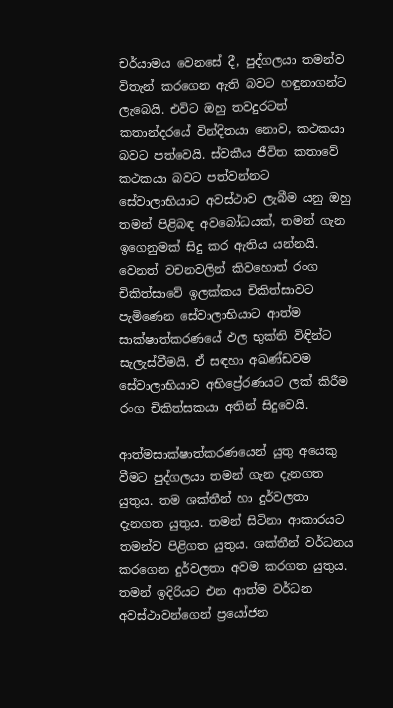චර්යාමය වෙනසේ දී, පුද්ගලයා තමන්ව විතැන් කරගෙන ඇති බවට හඳුනාගන්ට ලැබෙයි. එවිට ඔහු තවදුරටත් කතාන්දරයේ වින්දිතයා නොව, කථකයා බවට පත්වෙයි. ස්වකීය ජීවිත කතාවේ කථකයා බවට පත්වන්නට සේවාලාභියාට අවස්ථාව ලැබීම යනු ඔහු තමන් පිළිබඳ අවබෝධයක්, තමන් ගැන ඉගෙනුමක් සිදු කර ඇතිය යන්නයි. වෙනත් වචනවලින් කිවහොත් රංග චිකිත්සාවේ ඉලක්කය චිකිත්සාවට පැමිණෙන සේවාලාභියාට ආත්ම සාක්ෂාත්කරණයේ ඵල භුක්ති විඳින්ට සැලැස්වීමයි. ඒ සඳහා අඛණ්ඩවම සේවාලාභියාව අභිප්‍රේරණයට ලක් කිරීම රංග චිකිත්සකයා අතින් සිදුවෙයි.

ආත්මසාක්ෂාත්කරණයෙන් යුතු අයෙකු වීමට පුද්ගලයා තමන් ගැන දැනගත යුතුය. තම ශක්තීන් හා දුර්වලතා දැනගත යුතුය. තමන් සිටිනා ආකාරයට තමන්ව පිළිගත යුතුය. ශක්තීන් වර්ධනය කරගෙන දුර්වලතා අවම කරගත යුතුය. තමන් ඉදිරියට එන ආත්ම වර්ධන අවස්ථාවන්ගෙන් ප්‍රයෝජන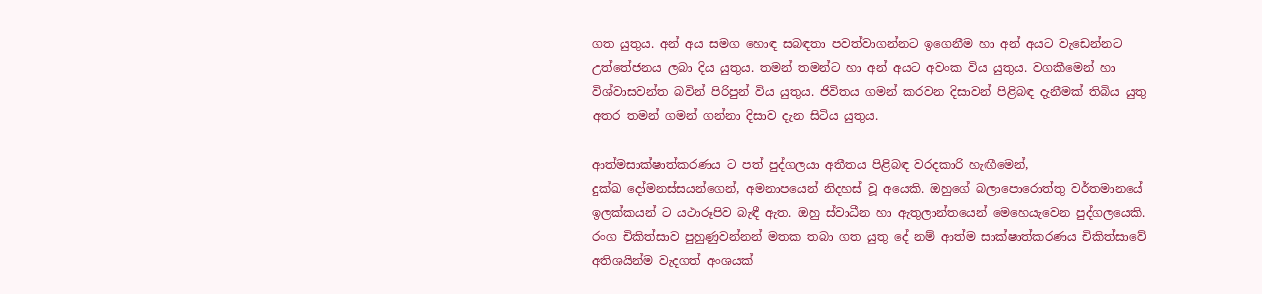ගත යුතුය. අන් අය සමග හොඳ සබඳතා පවත්වාගන්නට ඉගෙනීම හා අන් අයට වැඩෙන්නට උත්තේජනය ලබා දිය යුතුය. තමන් තමන්ට හා අන් අයට අවංක විය යුතුය. වගකීමෙන් හා විශ්වාසවන්ත බවින් පිරිපුන් විය යුතුය. ජිවිතය ගමන් කරවන දිසාවන් පිළිබඳ දැනීමක් තිබිය යුතු අතර තමන් ගමන් ගන්නා දිසාව දැන සිටිය යුතුය.

ආත්මසාක්ෂාත්කරණය ට පත් පුද්ගලයා අතීතය පිළිබඳ වරදකාරි හැඟීමෙන්, දුක්ඛ ‍දෝමනස්සයන්ගෙන්, අමනාපයෙන් නිදහස් වූ අයෙකි. ඔහුගේ බලාපොරොත්තු වර්තමානයේ ඉලක්කයන් ට යථාරූපිව බැඳී ඇත. ඔහු ස්වාධීන හා ඇතුලාන්තයෙන් මෙහෙයැවෙන පුද්ගලයෙකි.
රංග චිකිත්සාව පුහුණුවන්නන් මතක තබා ගත යුතු දේ නම් ආත්ම සාක්ෂාත්කරණය චිකිත්සාවේ අතිශයින්ම වැදගත් අංශයක්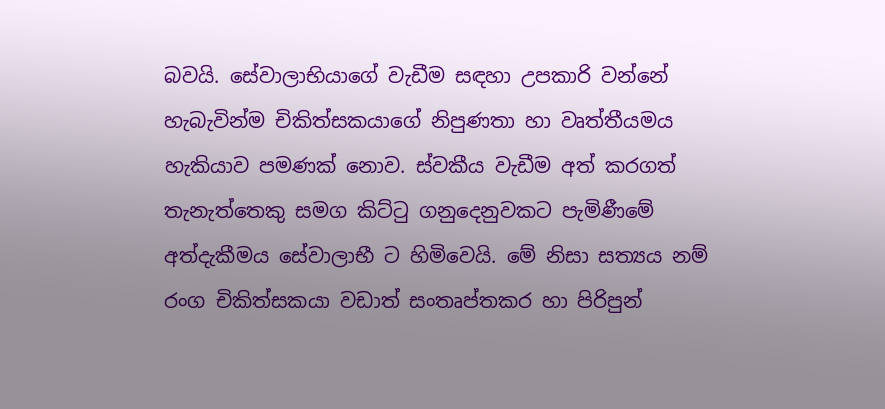බවයි. සේවාලාභියාගේ වැඩීම සඳහා උපකාරි වන්නේ හැබැවින්ම චිකිත්සකයාගේ නිපුණතා හා වෘත්තීයමය හැකියාව පමණක් නොව. ස්වකීය වැඩීම අත් කරගත් තැනැත්තෙකු සමග කිට්ටු ගනුදෙනුවකට පැමිණීමේ අත්දැකීමය සේවාලාභී ට හිමිවෙයි. මේ නිසා සත්‍යය නම් රංග චිකිත්සකයා වඩාත් සංතෘප්තකර හා පිරිපුන්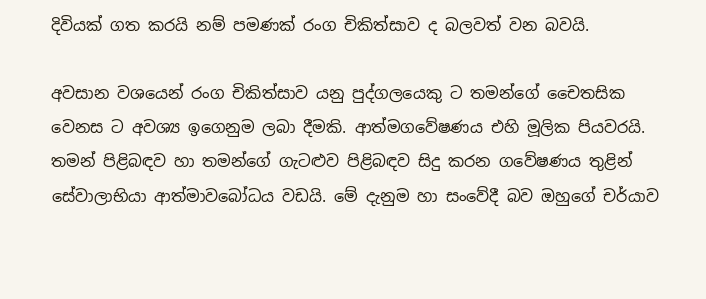දිවියක් ගත කරයි නම් පමණක් රංග චිකිත්සාව ද බලවත් වන බවයි.

අවසාන වශයෙන් රංග චිකිත්සාව යනු පුද්ගලයෙකු ට තමන්ගේ චෛතසික වෙනස ට අවශ්‍ය ඉගෙනුම ලබා දීමකි. ආත්මගවේෂණය එහි මූලික පියවරයි. තමන් පිළිබඳව හා තමන්ගේ ගැටළුව පිළිබඳව සිදු කරන ගවේෂණය තුළින් සේවාලාභියා ආත්මාවබෝධය වඩයි. මේ දැනුම හා සංවේදී බව ඔහුගේ චර්යාව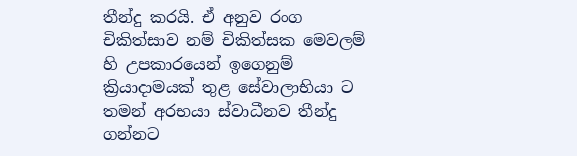තීන්දු කරයි. ඒ අනුව රංග චිකිත්සාව නම් චිකිත්සක මෙවලම් හි උපකාරයෙන් ඉගෙනුම් ක්‍රියාදාමයක් තුළ සේවාලාභියා ට තමන් අරභයා ස්වාධීනව තීන්දු ගන්නට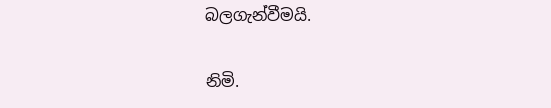බලගැන්වීමයි.

නිමි.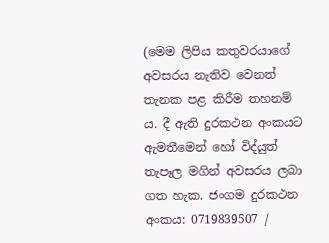(මෙම ලිපිය කතුවරයාගේ අවසරය නැතිව වෙනත් තැනක පළ කිරීම තහනම් ය. දී ඇති දුරකථන අංකයට ඇමතීමෙන් හෝ විද්යුත් තැපෑල මගින් අවසරය ලබා ගත හැක. ජංගම දුරකථන අංකය: 0719839507 /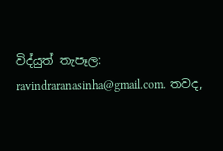විද්යුත් තැපෑල: ravindraranasinha@gmail.com. තවද,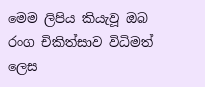මෙම ලිපිය කියැවූ ඔබ රංග චිකිත්සාව විධිමත් ලෙස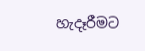හැදෑරීමට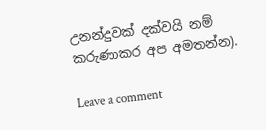උනන්දුවක් දක්වයි නම් කරුණාකර අප අමතන්න).

Leave a comment